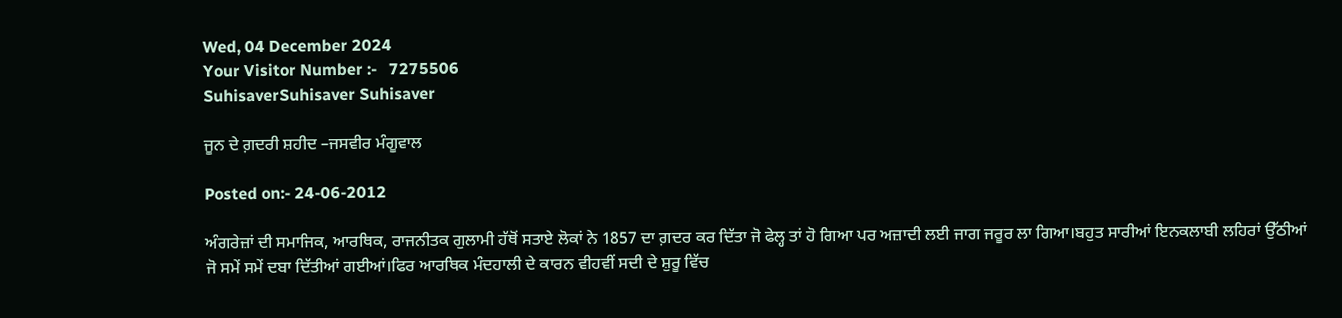Wed, 04 December 2024
Your Visitor Number :-   7275506
SuhisaverSuhisaver Suhisaver

ਜੂਨ ਦੇ ਗ਼ਦਰੀ ਸ਼ਹੀਦ –ਜਸਵੀਰ ਮੰਗੂਵਾਲ

Posted on:- 24-06-2012

ਅੰਗਰੇਜ਼ਾਂ ਦੀ ਸਮਾਜਿਕ, ਆਰਥਿਕ, ਰਾਜਨੀਤਕ ਗੁਲਾਮੀ ਹੱਥੋਂ ਸਤਾਏ ਲੋਕਾਂ ਨੇ 1857 ਦਾ ਗ਼ਦਰ ਕਰ ਦਿੱਤਾ ਜੋ ਫੇਲ੍ਹ ਤਾਂ ਹੋ ਗਿਆ ਪਰ ਅਜ਼ਾਦੀ ਲਈ ਜਾਗ ਜਰੂਰ ਲਾ ਗਿਆ।ਬਹੁਤ ਸਾਰੀਆਂ ਇਨਕਲਾਬੀ ਲਹਿਰਾਂ ਉੱਠੀਆਂ ਜੋ ਸਮੇਂ ਸਮੇਂ ਦਬਾ ਦਿੱਤੀਆਂ ਗਈਆਂ।ਫਿਰ ਆਰਥਿਕ ਮੰਦਹਾਲੀ ਦੇ ਕਾਰਨ ਵੀਹਵੀਂ ਸਦੀ ਦੇ ਸ਼ੁਰੂ ਵਿੱਚ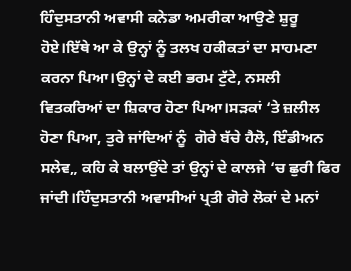ਹਿੰਦੁਸਤਾਨੀ ਅਵਾਸੀ ਕਨੇਡਾ ਅਮਰੀਕਾ ਆਉਣੇ ਸ਼ੁਰੂ  ਹੋਏ।ਇੱਥੇ ਆ ਕੇ ਉਨ੍ਹਾਂ ਨੂੰ ਤਲਖ ਹਕੀਕਤਾਂ ਦਾ ਸਾਹਮਣਾ ਕਰਨਾ ਪਿਆ।ਉਨ੍ਹਾਂ ਦੇ ਕਈ ਭਰਮ ਟੁੱਟੇ, ਨਸਲੀ ਵਿਤਕਰਿਆਂ ਦਾ ਸ਼ਿਕਾਰ ਹੋਣਾ ਪਿਆ।ਸੜਕਾਂ ‘ਤੇ ਜ਼ਲੀਲ ਹੋਣਾ ਪਿਆ, ਤੁਰੇ ਜਾਂਦਿਆਂ ਨੂੰ  ਗੋਰੇ ਬੱਚੇ ਹੈਲੋ, ਇੰਡੀਅਨ ਸਲੇਵ„ ਕਹਿ ਕੇ ਬਲਾਉਂਦੇ ਤਾਂ ਉਨ੍ਹਾਂ ਦੇ ਕਾਲਜੇ ‘ਚ ਛੁਰੀ ਫਿਰ ਜਾਂਦੀ।ਹਿੰਦੁਸਤਾਨੀ ਅਵਾਸੀਆਂ ਪ੍ਰਤੀ ਗੋਰੇ ਲੋਕਾਂ ਦੇ ਮਨਾਂ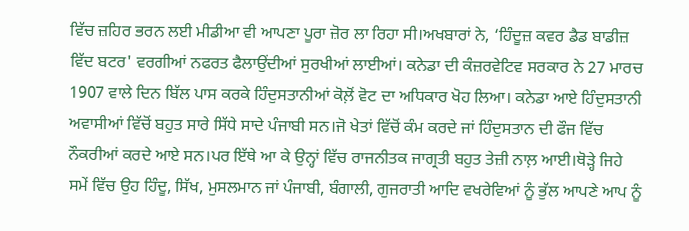ਵਿੱਚ ਜ਼ਹਿਰ ਭਰਨ ਲਈ ਮੀਡੀਆ ਵੀ ਆਪਣਾ ਪੂਰਾ ਜ਼ੋਰ ਲਾ ਰਿਹਾ ਸੀ।ਅਖਬਾਰਾਂ ਨੇ, ‘ਹਿੰਦੂਜ਼ ਕਵਰ ਡੈਡ ਬਾਡੀਜ਼ ਵਿੱਦ ਬਟਰ' ਵਰਗੀਆਂ ਨਫਰਤ ਫੈਲਾਉਂਦੀਆਂ ਸੁਰਖੀਆਂ ਲਾਈਆਂ। ਕਨੇਡਾ ਦੀ ਕੰਜ਼ਰਵੇਟਿਵ ਸਰਕਾਰ ਨੇ 27 ਮਾਰਚ 1907 ਵਾਲੇ ਦਿਨ ਬਿੱਲ ਪਾਸ ਕਰਕੇ ਹਿੰਦੁਸਤਾਨੀਆਂ ਕੋਲ਼ੋਂ ਵੋਟ ਦਾ ਅਧਿਕਾਰ ਖੋਹ ਲਿਆ। ਕਨੇਡਾ ਆਏ ਹਿੰਦੁਸਤਾਨੀ ਅਵਾਸੀਆਂ ਵਿੱਚੋਂ ਬਹੁਤ ਸਾਰੇ ਸਿੱਧੇ ਸਾਦੇ ਪੰਜਾਬੀ ਸਨ।ਜੋ ਖੇਤਾਂ ਵਿੱਚੋਂ ਕੰਮ ਕਰਦੇ ਜਾਂ ਹਿੰਦੁਸਤਾਨ ਦੀ ਫੌਜ ਵਿੱਚ ਨੌਕਰੀਆਂ ਕਰਦੇ ਆਏ ਸਨ।ਪਰ ਇੱਥੇ ਆ ਕੇ ਉਨ੍ਹਾਂ ਵਿੱਚ ਰਾਜਨੀਤਕ ਜਾਗ੍ਰਤੀ ਬਹੁਤ ਤੇਜ਼ੀ ਨਾਲ਼ ਆਈ।ਥੋੜ੍ਹੇ ਜਿਹੇ ਸਮੇਂ ਵਿੱਚ ਉਹ ਹਿੰਦੂ, ਸਿੱਖ, ਮੁਸਲਮਾਨ ਜਾਂ ਪੰਜਾਬੀ, ਬੰਗਾਲੀ, ਗੁਜਰਾਤੀ ਆਦਿ ਵਖਰੇਵਿਆਂ ਨੂੰ ਭੁੱਲ ਆਪਣੇ ਆਪ ਨੂੰ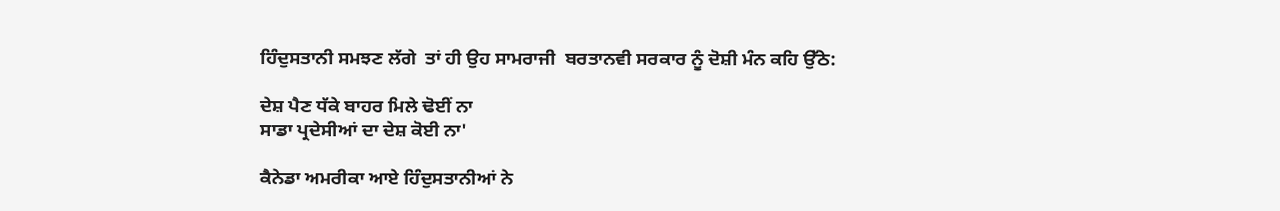ਹਿੰਦੁਸਤਾਨੀ ਸਮਝਣ ਲੱਗੇ  ਤਾਂ ਹੀ ਉਹ ਸਾਮਰਾਜੀ  ਬਰਤਾਨਵੀ ਸਰਕਾਰ ਨੂੰ ਦੋਸ਼ੀ ਮੰਨ ਕਹਿ ਉੱਠੇ:

ਦੇਸ਼ ਪੈਣ ਧੱਕੇ ਬਾਹਰ ਮਿਲੇ ਢੋਈਂ ਨਾ
ਸਾਡਾ ਪ੍ਰਦੇਸੀਆਂ ਦਾ ਦੇਸ਼ ਕੋਈ ਨਾ'

ਕੈਨੇਡਾ ਅਮਰੀਕਾ ਆਏ ਹਿੰਦੁਸਤਾਨੀਆਂ ਨੇ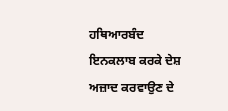ਹਥਿਆਰਬੰਦ ਇਨਕਲਾਬ ਕਰਕੇ ਦੇਸ਼ ਅਜ਼ਾਦ ਕਰਵਾਉਣ ਦੇ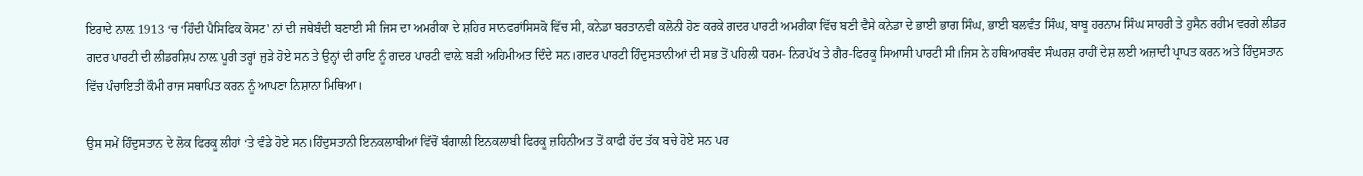ਇਰਾਦੇ ਨਾਲ਼ 1913 ‘ਚ ‘ਹਿੰਦੀ ਪੈਸਿਫਿਕ ਕੋਸਟ' ਨਾਂ ਦੀ ਜਥੇਬੰਦੀ ਬਣਾਈ ਸੀ ਜਿਸ ਦਾ ਅਮਰੀਕਾ ਦੇ ਸ਼ਹਿਰ ਸਾਨਫਰਾਂਸਿਸਕੋ ਵਿੱਚ ਸੀ, ਕਨੇਡਾ ਬਰਤਾਨਵੀ ਕਲੋਨੀ ਹੋਣ ਕਰਕੇ ਗਦਰ ਪਾਰਟੀ ਅਮਰੀਕਾ ਵਿੱਚ ਬਣੀ ਵੈਸੇ ਕਨੇਡਾ ਦੇ ਭਾਈ ਭਾਗ ਸਿੰਘ, ਭਾਈ ਬਲਵੰਤ ਸਿੰਘ, ਬਾਬੂ ਹਰਨਾਮ ਸਿੰਘ ਸਾਹਰੀ ਤੇ ਹੁਸੈਨ ਰਹੀਮ ਵਰਗੇ ਲੀਡਰ ਗਦਰ ਪਾਰਟੀ ਦੀ ਲੀਡਰਸ਼ਿਪ ਨਾਲ਼ ਪੂਰੀ ਤਰ੍ਹਾਂ ਜੁੜੇ ਹੋਏ ਸਨ ਤੇ ਉਨ੍ਹਾਂ ਦੀ ਰਾਇ ਨੂੰ ਗਦਰ ਪਾਰਟੀ ਵਾਲ਼ੇ ਬੜੀ ਅਹਿਮੀਅਤ ਦਿੰਦੇ ਸਨ।ਗਦਰ ਪਾਰਟੀ ਹਿੰਦੁਸਤਾਨੀਆਂ ਦੀ ਸਭ ਤੋਂ ਪਹਿਲੀ ਧਰਮ- ਨਿਰਪੱਖ ਤੇ ਗੈਰ-ਫਿਰਕੂ ਸਿਆਸੀ ਪਾਰਟੀ ਸੀ।ਜਿਸ ਨੇ ਹਥਿਆਰਬੰਦ ਸੰਘਰਸ਼ ਰਾਹੀਂ ਦੇਸ਼ ਲਈ ਅਜ਼ਾਦੀ ਪ੍ਰਾਪਤ ਕਰਨ ਅਤੇ ਹਿੰਦੁਸਤਾਨ ਵਿੱਚ ਪੰਚਾਇਤੀ ਕੌਮੀ ਰਾਜ ਸਥਾਪਿਤ ਕਰਨ ਨੂੰ ਆਪਣਾ ਨਿਸ਼ਾਨਾ ਮਿਥਿਆ।

ਉਸ ਸਮੇਂ ਹਿੰਦੁਸਤਾਨ ਦੇ ਲੋਕ ਫਿਰਕੂ ਲੀਹਾਂ ‘ਤੇ ਵੰਡੇ ਹੋਏ ਸਨ।ਹਿੰਦੁਸਤਾਨੀ ਇਨਕਲਾਬੀਆਂ ਵਿੱਚੋਂ ਬੰਗਾਲੀ ਇਨਕਲਾਬੀ ਫਿਰਕੂ ਜ਼ਹਿਨੀਅਤ ਤੋਂ ਕਾਫੀ ਹੱਦ ਤੱਕ ਬਚੇ ਹੋਏ ਸਨ ਪਰ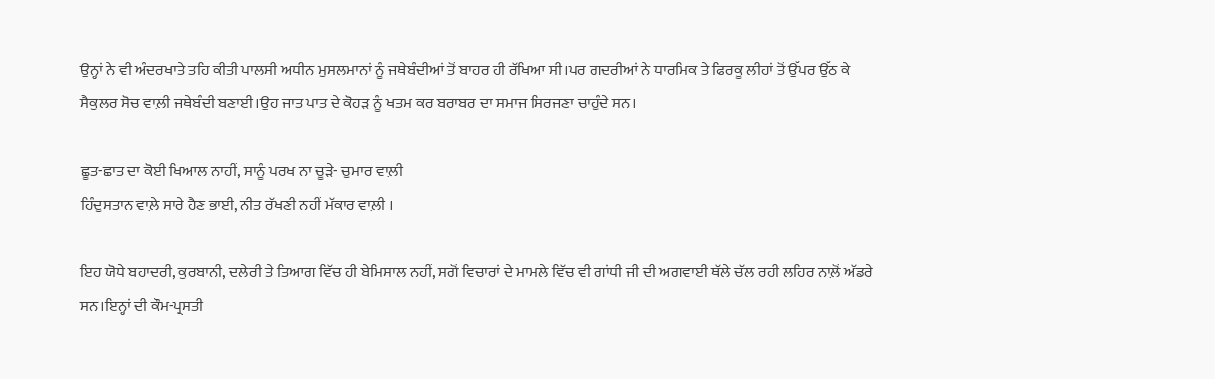ਉਨ੍ਹਾਂ ਨੇ ਵੀ ਅੰਦਰਖਾਤੇ ਤਹਿ ਕੀਤੀ ਪਾਲਸੀ ਅਧੀਨ ਮੁਸਲਮਾਨਾਂ ਨੂੰ ਜਥੇਬੰਦੀਆਂ ਤੋਂ ਬਾਹਰ ਹੀ ਰੱਖਿਆ ਸੀ।ਪਰ ਗਦਰੀਆਂ ਨੇ ਧਾਰਮਿਕ ਤੇ ਫਿਰਕੂ ਲੀਹਾਂ ਤੋਂ ਉੱਪਰ ਉੱਠ ਕੇ ਸੈਕੁਲਰ ਸੋਚ ਵਾਲ਼ੀ ਜਥੇਬੰਦੀ ਬਣਾਈ।ਉਹ ਜਾਤ ਪਾਤ ਦੇ ਕੋਹੜ ਨੂੰ ਖਤਮ ਕਰ ਬਰਾਬਰ ਦਾ ਸਮਾਜ ਸਿਰਜਣਾ ਚਾਹੁੰਦੇ ਸਨ।

ਛੂਤ-ਛਾਤ ਦਾ ਕੋਈ ਖਿਆਲ ਨਾਹੀਂ, ਸਾਨੂੰ ਪਰਖ ਨਾ ਚੂੜੇ- ਚੁਮਾਰ ਵਾਲ਼ੀ
ਹਿੰਦੁਸਤਾਨ ਵਾਲ਼ੇ ਸਾਰੇ ਹੈਣ ਭਾਈ, ਨੀਤ ਰੱਖਣੀ ਨਹੀਂ ਮੱਕਾਰ ਵਾਲ਼ੀ ।

ਇਹ ਯੋਧੇ ਬਹਾਦਰੀ, ਕੁਰਬਾਨੀ, ਦਲੇਰੀ ਤੇ ਤਿਆਗ ਵਿੱਚ ਹੀ ਬੇਮਿਸਾਲ ਨਹੀਂ, ਸਗੋਂ ਵਿਚਾਰਾਂ ਦੇ ਮਾਮਲੇ ਵਿੱਚ ਵੀ ਗਾਂਧੀ ਜੀ ਦੀ ਅਗਵਾਈ ਥੱਲੇ ਚੱਲ ਰਹੀ ਲਹਿਰ ਨਾਲ਼ੋਂ ਅੱਡਰੇ ਸਨ।ਇਨ੍ਹਾਂ ਦੀ ਕੌਮ-ਪ੍ਰਸਤੀ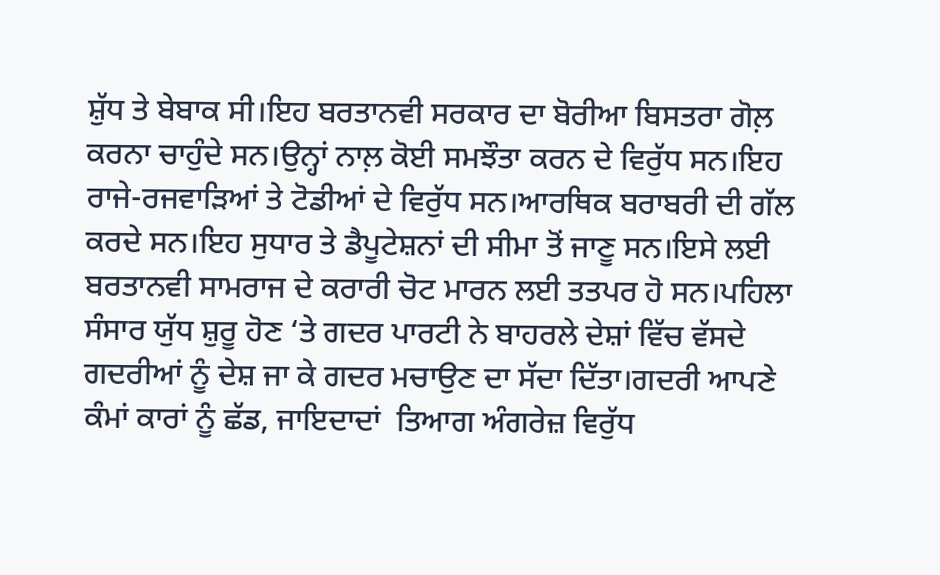ਸ਼ੁੱਧ ਤੇ ਬੇਬਾਕ ਸੀ।ਇਹ ਬਰਤਾਨਵੀ ਸਰਕਾਰ ਦਾ ਬੋਰੀਆ ਬਿਸਤਰਾ ਗੋਲ਼ ਕਰਨਾ ਚਾਹੁੰਦੇ ਸਨ।ਉਨ੍ਹਾਂ ਨਾਲ਼ ਕੋਈ ਸਮਝੌਤਾ ਕਰਨ ਦੇ ਵਿਰੁੱਧ ਸਨ।ਇਹ ਰਾਜੇ-ਰਜਵਾੜਿਆਂ ਤੇ ਟੋਡੀਆਂ ਦੇ ਵਿਰੁੱਧ ਸਨ।ਆਰਥਿਕ ਬਰਾਬਰੀ ਦੀ ਗੱਲ ਕਰਦੇ ਸਨ।ਇਹ ਸੁਧਾਰ ਤੇ ਡੈਪੂਟੇਸ਼ਨਾਂ ਦੀ ਸੀਮਾ ਤੋਂ ਜਾਣੂ ਸਨ।ਇਸੇ ਲਈ ਬਰਤਾਨਵੀ ਸਾਮਰਾਜ ਦੇ ਕਰਾਰੀ ਚੋਟ ਮਾਰਨ ਲਈ ਤਤਪਰ ਹੋ ਸਨ।ਪਹਿਲਾ ਸੰਸਾਰ ਯੁੱਧ ਸ਼ੁਰੂ ਹੋਣ ‘ਤੇ ਗਦਰ ਪਾਰਟੀ ਨੇ ਬਾਹਰਲੇ ਦੇਸ਼ਾਂ ਵਿੱਚ ਵੱਸਦੇ ਗਦਰੀਆਂ ਨੂੰ ਦੇਸ਼ ਜਾ ਕੇ ਗਦਰ ਮਚਾਉਣ ਦਾ ਸੱਦਾ ਦਿੱਤਾ।ਗਦਰੀ ਆਪਣੇ ਕੰਮਾਂ ਕਾਰਾਂ ਨੂੰ ਛੱਡ, ਜਾਇਦਾਦਾਂ  ਤਿਆਗ ਅੰਗਰੇਜ਼ ਵਿਰੁੱਧ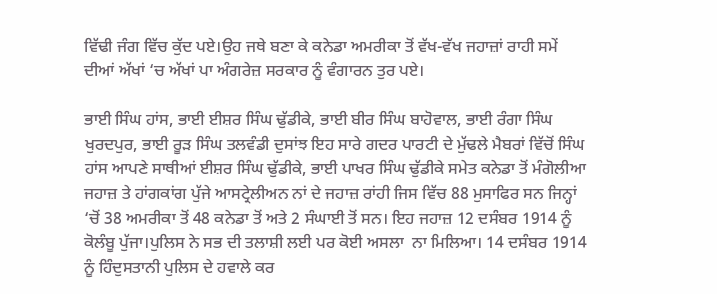ਵਿੱਢੀ ਜੰਗ ਵਿੱਚ ਕੁੱਦ ਪਏ।ਉਹ ਜਥੇ ਬਣਾ ਕੇ ਕਨੇਡਾ ਅਮਰੀਕਾ ਤੋਂ ਵੱਖ-ਵੱਖ ਜਹਾਜ਼ਾਂ ਰਾਹੀ ਸਮੇਂ ਦੀਆਂ ਅੱਖਾਂ ‘ਚ ਅੱਖਾਂ ਪਾ ਅੰਗਰੇਜ਼ ਸਰਕਾਰ ਨੂੰ ਵੰਗਾਰਨ ਤੁਰ ਪਏ।

ਭਾਈ ਸਿੰਘ ਹਾਂਸ, ਭਾਈ ਈਸ਼ਰ ਸਿੰਘ ਢੁੱਡੀਕੇ, ਭਾਈ ਬੀਰ ਸਿੰਘ ਬਾਹੋਵਾਲ, ਭਾਈ ਰੰਗਾ ਸਿੰਘ ਖੁਰਦਪੁਰ, ਭਾਈ ਰੂੜ ਸਿੰਘ ਤਲਵੰਡੀ ਦੁਸਾਂਝ ਇਹ ਸਾਰੇ ਗਦਰ ਪਾਰਟੀ ਦੇ ਮੁੱਢਲੇ ਮੈਬਰਾਂ ਵਿੱਚੋਂ ਸਿੰਘ ਹਾਂਸ ਆਪਣੇ ਸਾਥੀਆਂ ਈਸ਼ਰ ਸਿੰਘ ਢੁੱਡੀਕੇ, ਭਾਈ ਪਾਖਰ ਸਿੰਘ ਢੁੱਡੀਕੇ ਸਮੇਤ ਕਨੇਡਾ ਤੋਂ ਮੰਗੋਲੀਆ ਜਹਾਜ਼ ਤੇ ਹਾਂਗਕਾਂਗ ਪੁੱਜੇ ਆਸਟ੍ਰੇਲੀਅਨ ਨਾਂ ਦੇ ਜਹਾਜ਼ ਰਾਂਹੀ ਜਿਸ ਵਿੱਚ 88 ਮੁਸਾਫਿਰ ਸਨ ਜਿਨ੍ਹਾਂ ‘ਚੋਂ 38 ਅਮਰੀਕਾ ਤੋਂ 48 ਕਨੇਡਾ ਤੋਂ ਅਤੇ 2 ਸੰਘਾਈ ਤੋਂ ਸਨ। ਇਹ ਜਹਾਜ਼ 12 ਦਸੰਬਰ 1914 ਨੂੰ ਕੋਲੰਬੂ ਪੁੱਜਾ।ਪੁਲਿਸ ਨੇ ਸਭ ਦੀ ਤਲਾਸ਼ੀ ਲਈ ਪਰ ਕੋਈ ਅਸਲਾ  ਨਾ ਮਿਲਿਆ। 14 ਦਸੰਬਰ 1914 ਨੂੰ ਹਿੰਦੁਸਤਾਨੀ ਪੁਲਿਸ ਦੇ ਹਵਾਲੇ ਕਰ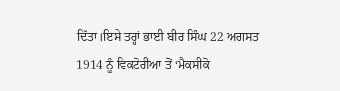ਦਿੱਤਾ।ਇਸੇ ਤਰ੍ਹਾਂ ਭਾਈ ਬੀਰ ਸਿੰਘ 22 ਅਗਸਤ 1914 ਨੂੰ ਵਿਕਟੋਰੀਆ ਤੋਂ ‘ਮੈਕਸੀਕੋ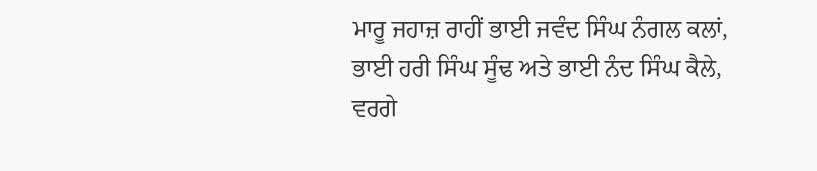ਮਾਰੂ ਜਹਾਜ਼ ਰਾਹੀਂ ਭਾਈ ਜਵੰਦ ਸਿੰਘ ਨੰਗਲ ਕਲਾਂ, ਭਾਈ ਹਰੀ ਸਿੰਘ ਸੂੰਢ ਅਤੇ ਭਾਈ ਨੰਦ ਸਿੰਘ ਕੈਲੇ, ਵਰਗੇ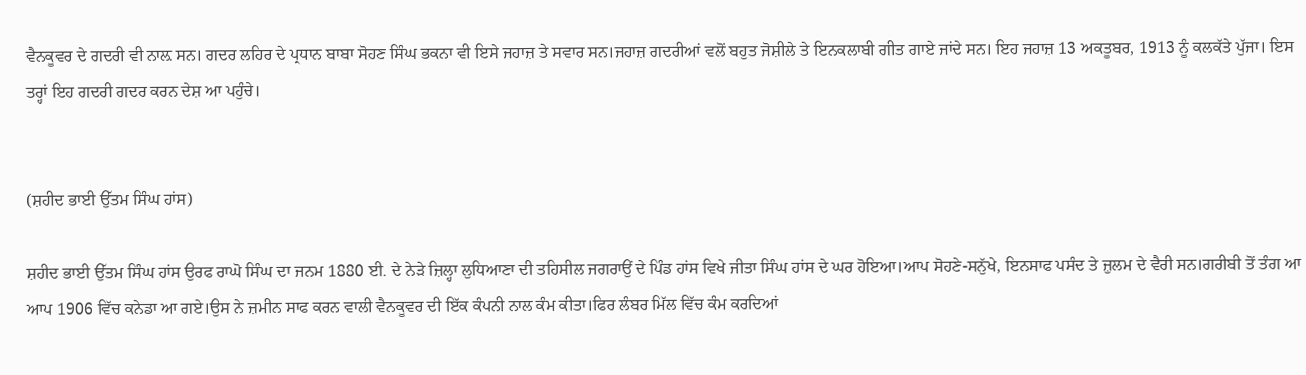ਵੈਨਕੂਵਰ ਦੇ ਗਦਰੀ ਵੀ ਨਾਲ਼ ਸਨ। ਗਦਰ ਲਹਿਰ ਦੇ ਪ੍ਰਧਾਨ ਬਾਬਾ ਸੋਹਣ ਸਿੰਘ ਭਕਨਾ ਵੀ ਇਸੇ ਜਹਾਜ਼ ਤੇ ਸਵਾਰ ਸਨ।ਜਹਾਜ਼ ਗਦਰੀਆਂ ਵਲੋਂ ਬਹੁਤ ਜੋਸ਼ੀਲੇ ਤੇ ਇਨਕਲਾਬੀ ਗੀਤ ਗਾਏ ਜਾਂਦੇ ਸਨ। ਇਹ ਜਹਾਜ਼ 13 ਅਕਤੂਬਰ, 1913 ਨੂੰ ਕਲਕੱਤੇ ਪੁੱਜਾ। ਇਸ ਤਰ੍ਹਾਂ ਇਹ ਗਦਰੀ ਗਦਰ ਕਰਨ ਦੇਸ਼ ਆ ਪਹੁੰਚੇ।


(ਸ਼ਹੀਦ ਭਾਈ ਉੱਤਮ ਸਿੰਘ ਹਾਂਸ)

ਸ਼ਹੀਦ ਭਾਈ ਉੱਤਮ ਸਿੰਘ ਹਾਂਸ ਉਰਫ ਰਾਘੋ ਸਿੰਘ ਦਾ ਜਨਮ 1880 ਈ. ਦੇ ਨੇੜੇ ਜ਼ਿਲ੍ਹਾ ਲੁਧਿਆਣਾ ਦੀ ਤਹਿਸੀਲ ਜਗਰਾਉਂ ਦੇ ਪਿੰਡ ਹਾਂਸ ਵਿਖੇ ਜੀਤਾ ਸਿੰਘ ਹਾਂਸ ਦੇ ਘਰ ਹੋਇਆ।ਆਪ ਸੋਹਣੇ-ਸਨੁੱਖੇ, ਇਨਸਾਫ ਪਸੰਦ ਤੇ ਜ਼ੁਲਮ ਦੇ ਵੈਰੀ ਸਨ।ਗਰੀਬੀ ਤੋਂ ਤੰਗ ਆ ਆਪ 1906 ਵਿੱਚ ਕਨੇਡਾ ਆ ਗਏ।ਉਸ ਨੇ ਜ਼ਮੀਨ ਸਾਫ ਕਰਨ ਵਾਲੀ ਵੈਨਕੂਵਰ ਦੀ ਇੱਕ ਕੰਪਨੀ ਨਾਲ ਕੰਮ ਕੀਤਾ।ਫਿਰ ਲੰਬਰ ਮਿੱਲ ਵਿੱਚ ਕੰਮ ਕਰਦਿਆਂ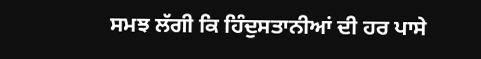ਸਮਝ ਲੱਗੀ ਕਿ ਹਿੰਦੁਸਤਾਨੀਆਂ ਦੀ ਹਰ ਪਾਸੇ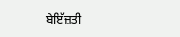ਬੇਇੱਜ਼ਤੀ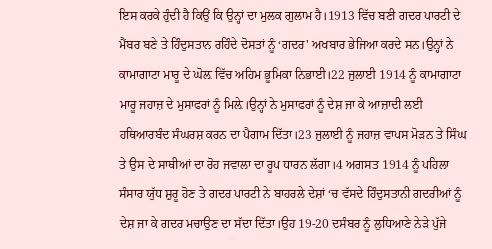ਇਸ ਕਰਕੇ ਹੁੰਦੀ ਹੈ ਕਿਉਂ ਕਿ ਉਨ੍ਹਾਂ ਦਾ ਮੁਲਕ ਗੁਲਾਮ ਹੈ।1913 ਵਿੱਚ ਬਣੀ ਗਦਰ ਪਾਰਟੀ ਦੇ ਮੈਂਬਰ ਬਣੇ ਤੇ ਹਿੰਦੁਸਤਾਨ ਰਹਿੰਦੇ ਦੋਸਤਾਂ ਨੂੰ ‘ਗਦਰ' ਅਖਬਾਰ ਭੇਜਿਆ ਕਰਦੇ ਸਨ।ਉਨ੍ਹਾਂ ਨੇ ਕਾਮਾਗਾਟਾ ਮਾਰੂ ਦੇ ਘੋਲ਼ ਵਿੱਚ ਅਹਿਮ ਭੂਮਿਕਾ ਨਿਭਾਈ।22 ਜੁਲਾਈ 1914 ਨੂੰ ਕਾਮਾਗਾਟਾ ਮਾਰੂ ਜਹਾਜ਼ ਦੇ ਮੁਸਾਫਰਾਂ ਨੂੰ ਮਿਲ਼ੇ।ਉਨ੍ਹਾਂ ਨੇ ਮੁਸਾਫਰਾਂ ਨੂੰ ਦੇਸ਼ ਜਾ ਕੇ ਆਜ਼ਾਦੀ ਲਈ ਹਥਿਆਰਬੰਦ ਸੰਘਰਸ਼ ਕਰਨ ਦਾ ਪੈਗਾਮ ਦਿੱਤਾ।23 ਜੁਲਾਈ ਨੂੰ ਜਹਾਜ਼ ਵਾਪਸ ਮੋੜਨ ਤੇ ਸਿੰਘ ਤੇ ਉਸ ਦੇ ਸਾਥੀਆਂ ਦਾ ਰੋਹ ਜਵਾਲਾ ਦਾ ਰੂਪ ਧਾਰਨ ਲੱਗਾ।4 ਅਗਸਤ 1914 ਨੂੰ ਪਹਿਲਾ ਸੰਸਾਰ ਯੁੱਧ ਸ਼ੁਰੂ ਹੋਣ ਤੇ ਗਦਰ ਪਾਰਟੀ ਨੇ ਬਾਹਰਲੇ ਦੇਸ਼ਾਂ ‘ਚ ਵੱਸਦੇ ਹਿੰਦੁਸਤਾਨੀ ਗਦਰੀਆਂ ਨੂੰ ਦੇਸ਼ ਜਾ ਕੇ ਗਦਰ ਮਚਾਉਣ ਦਾ ਸੱਦਾ ਦਿੱਤਾ।ਉਹ 19-20 ਦਸੰਬਰ ਨੂੰ ਲੁਧਿਆਣੇ ਨੇੜੇ ਪੁੱਜੇ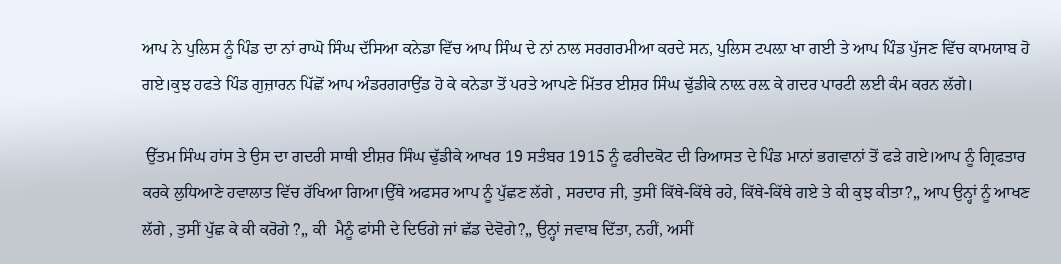ਆਪ ਨੇ ਪੁਲਿਸ ਨੂੰ ਪਿੰਡ ਦਾ ਨਾਂ ਰਾਘੋ ਸਿੰਘ ਦੱਸਿਆ ਕਨੇਡਾ ਵਿੱਚ ਆਪ ਸਿੰਘ ਦੇ ਨਾਂ ਨਾਲ ਸਰਗਰਮੀਆ ਕਰਦੇ ਸਨ, ਪੁਲਿਸ ਟਪਲ਼ਾ ਖਾ ਗਈ ਤੇ ਆਪ ਪਿੰਡ ਪੁੱਜਣ ਵਿੱਚ ਕਾਮਯਾਬ ਹੋ ਗਏ।ਕੁਝ ਹਫਤੇ ਪਿੰਡ ਗੁਜ਼ਾਰਨ ਪਿੱਛੋਂ ਆਪ ਅੰਡਰਗਰਾਉਂਡ ਹੋ ਕੇ ਕਨੇਡਾ ਤੋਂ ਪਰਤੇ ਆਪਣੇ ਮਿੱਤਰ ਈਸ਼ਰ ਸਿੰਘ ਢੁੱਡੀਕੇ ਨਾਲ਼ ਰਲ਼ ਕੇ ਗਦਰ ਪਾਰਟੀ ਲਈ ਕੰਮ ਕਰਨ ਲੱਗੇ।

 ਉੱਤਮ ਸਿੰਘ ਹਾਂਸ ਤੇ ਉਸ ਦਾ ਗਦਰੀ ਸਾਥੀ ਈਸ਼ਰ ਸਿੰਘ ਢੁੱਡੀਕੇ ਆਖਰ 19 ਸਤੰਬਰ 1915 ਨੂੰ ਫਰੀਦਕੋਟ ਦੀ ਰਿਆਸਤ ਦੇ ਪਿੰਡ ਮਾਨਾਂ ਭਗਵਾਨਾਂ ਤੋਂ ਫੜੇ ਗਏ।ਆਪ ਨੂੰ ਗ੍ਰਿਫਤਾਰ ਕਰਕੇ ਲੁਧਿਆਣੇ ਹਵਾਲਾਤ ਵਿੱਚ ਰੱਖਿਆ ਗਿਆ।ਉੱਥੇ ਅਫਸਰ ਆਪ ਨੂੰ ਪੁੱਛਣ ਲੱਗੇ , ਸਰਦਾਰ ਜੀ, ਤੁਸੀਂ ਕਿੱਥੇ-ਕਿੱਥੇ ਰਹੇ, ਕਿੱਥੇ-ਕਿੱਥੇ ਗਏ ਤੇ ਕੀ ਕੁਝ ਕੀਤਾ?„ ਆਪ ਉਨ੍ਹਾਂ ਨੂੰ ਆਖਣ ਲੱਗੇ , ਤੁਸੀਂ ਪੁੱਛ ਕੇ ਕੀ ਕਰੋਗੇ ?„ ਕੀ  ਮੈਨੂੰ ਫਾਂਸੀ ਦੇ ਦਿਓਗੇ ਜਾਂ ਛੱਡ ਦੇਵੋਗੇ?„ ਉਨ੍ਹਾਂ ਜਵਾਬ ਦਿੱਤਾ, ਨਹੀਂ, ਅਸੀਂ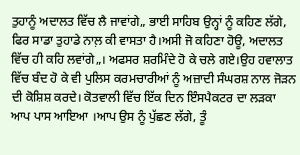ਤੁਹਾਨੂੰ ਅਦਾਲਤ ਵਿੱਚ ਲੈ ਜਾਵਾਂਗੇ„ ਭਾਈ ਸਾਹਿਬ ਉਨ੍ਹਾਂ ਨੂੰ ਕਹਿਣ ਲੱਗੇ, ਫਿਰ ਸਾਡਾ ਤੁਹਾਡੇ ਨਾਲ਼ ਕੀ ਵਾਸਤਾ ਹੈ।ਅਸੀ ਜੋ ਕਹਿਣਾ ਹੋਊ, ਅਦਾਲਤ ਵਿੱਚ ਹੀ ਕਹਿ ਲਵਾਂਗੇ„। ਅਫਸਰ ਸ਼ਰਮਿੰਦੇ ਹੋ ਕੇ ਚਲੇ ਗਏ।ਉਹ ਹਵਾਲਾਤ ਵਿੱਚ ਬੰਦ ਹੋ ਕੇ ਵੀ ਪੁਲਿਸ ਕਰਮਚਾਰੀਆਂ ਨੂੰ ਅਜ਼ਾਦੀ ਸੰਘਰਸ਼ ਨਾਲ ਜੋੜਨ ਦੀ ਕੋਸ਼ਿਸ਼ ਕਰਦੇ। ਕੋਤਵਾਲੀ ਵਿੱਚ ਇੱਕ ਦਿਨ ਇੰਸਪੈਕਟਰ ਦਾ ਲੜਕਾ ਆਪ ਪਾਸ ਆਇਆ ।ਆਪ ਉਸ ਨੂੰ ਪੁੱਛਣ ਲੱਗੇ, ਤੂੰ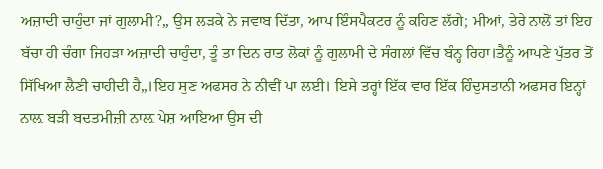ਅਜ਼ਾਦੀ ਚਾਹੁੰਦਾ ਜਾਂ ਗੁਲਾਮੀ?„ ਉਸ ਲੜਕੇ ਨੇ ਜਵਾਬ ਦਿੱਤਾ, ਆਪ ਇੰਸਪੈਕਟਰ ਨੂੰ ਕਹਿਣ ਲੱਗੇ; ਮੀਆਂ, ਤੇਰੇ ਨਾਲੋਂ ਤਾਂ ਇਹ ਬੱਚਾ ਹੀ ਚੰਗਾ ਜਿਹੜਾ ਅਜ਼ਾਦੀ ਚਾਹੁੰਦਾ, ਤੂੰ ਤਾ ਦਿਨ ਰਾਤ ਲੋਕਾਂ ਨੂੰ ਗੁਲਾਮੀ ਦੇ ਸੰਗਲਾਂ ਵਿੱਚ ਬੰਨ੍ਹ ਰਿਹਾ।ਤੈਨੂੰ ਆਪਣੇ ਪੁੱਤਰ ਤੋਂ ਸਿੱਖਿਆ ਲੈਣੀ ਚਾਹੀਦੀ ਹੈ„।ਇਹ ਸੁਣ ਅਫਸਰ ਨੇ ਨੀਵੀਂ ਪਾ ਲਈ। ਇਸੇ ਤਰ੍ਹਾਂ ਇੱਕ ਵਾਰ ਇੱਕ ਹਿੰਦੁਸਤਾਨੀ ਅਫਸਰ ਇਨ੍ਹਾਂ ਨਾਲ਼ ਬੜੀ ਬਦਤਮੀਜ਼ੀ ਨਾਲ਼ ਪੇਸ਼ ਆਇਆ ਉਸ ਦੀ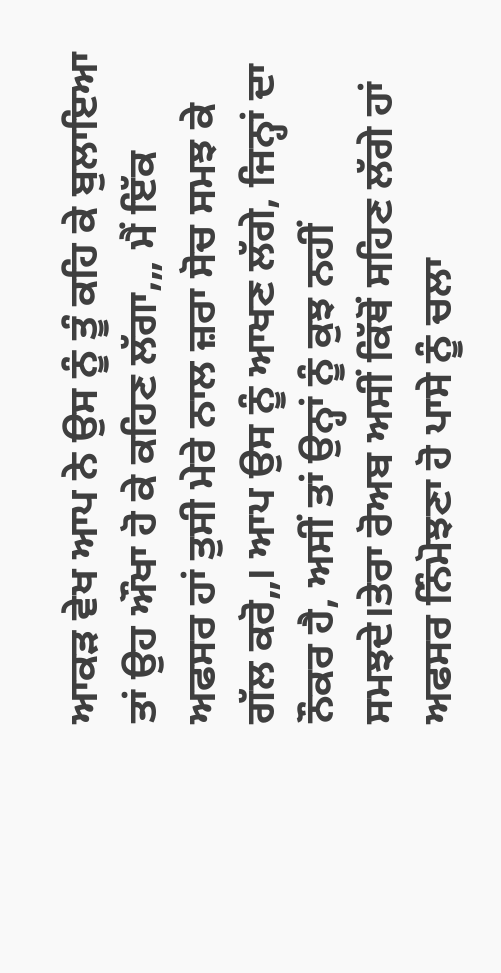ਆਕੜ ਵੇਖ ਆਪ ਨੇ ਉਸ ਨੂੰ ਤੂੰ ਕਹਿ ਕੇ ਬੁਲਾਇਆ ਤਾਂ ਉਹ ਔਖਾ ਹੋ ਕੇ ਕਹਿਣ ਲੱਗਾ,„ ਮੈਂ ਇੱਕ ਅਫਸਰ ਹਾਂ ਤੁਸੀ ਮੇਰੇ ਨਾਲ ਜ਼ਰਾ ਸੋਚ ਸਮਝ ਕੇ ਗੱਲ ਕਰੋ„। ਆਪ ਉਸ ਨੂੰ ਆਖਣ ਲੱਗੇ, ਜਿਨ੍ਹਾਂ ਦਾ ਨੌਕਰ ਹੈ, ਅਸੀਂ ਤਾਂ ਉਨ੍ਹਾਂ ਨੂੰ ਕੁਝ ਨਹੀਂ ਸਮਝਦੇ।ਤੇਰਾ ਰੋਅਬ ਅਸੀਂ ਕਿੱਥੋਂ ਸਹਿਣ ਲੱਗੇ ਹਾਂ ਅਫਸਰ ਨਿੰਮੋਝਣਾ ਹੋ ਪਾਸੇ ਨੂੰ ਚਲਾ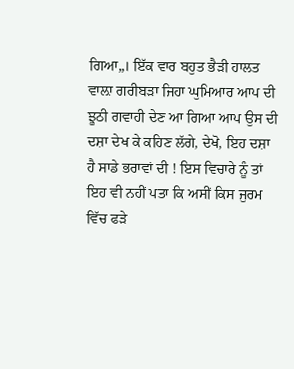ਗਿਆ„। ਇੱਕ ਵਾਰ ਬਹੁਤ ਭੈੜੀ ਹਾਲਤ ਵਾਲ਼ਾ ਗਰੀਬੜਾ ਜਿਹਾ ਘੁਮਿਆਰ ਆਪ ਦੀ ਝੂਠੀ ਗਵਾਹੀ ਦੇਣ ਆ ਗਿਆ ਆਪ ਉਸ ਦੀ ਦਸ਼ਾ ਦੇਖ ਕੇ ਕਹਿਣ ਲੱਗੇ, ਦੇਖੋ, ਇਹ ਦਸ਼ਾ ਹੈ ਸਾਡੇ ਭਰਾਵਾਂ ਦੀ ! ਇਸ ਵਿਚਾਰੇ ਨੂੰ ਤਾਂ ਇਹ ਵੀ ਨਹੀਂ ਪਤਾ ਕਿ ਅਸੀਂ ਕਿਸ ਜੁਰਮ ਵਿੱਚ ਫੜੇ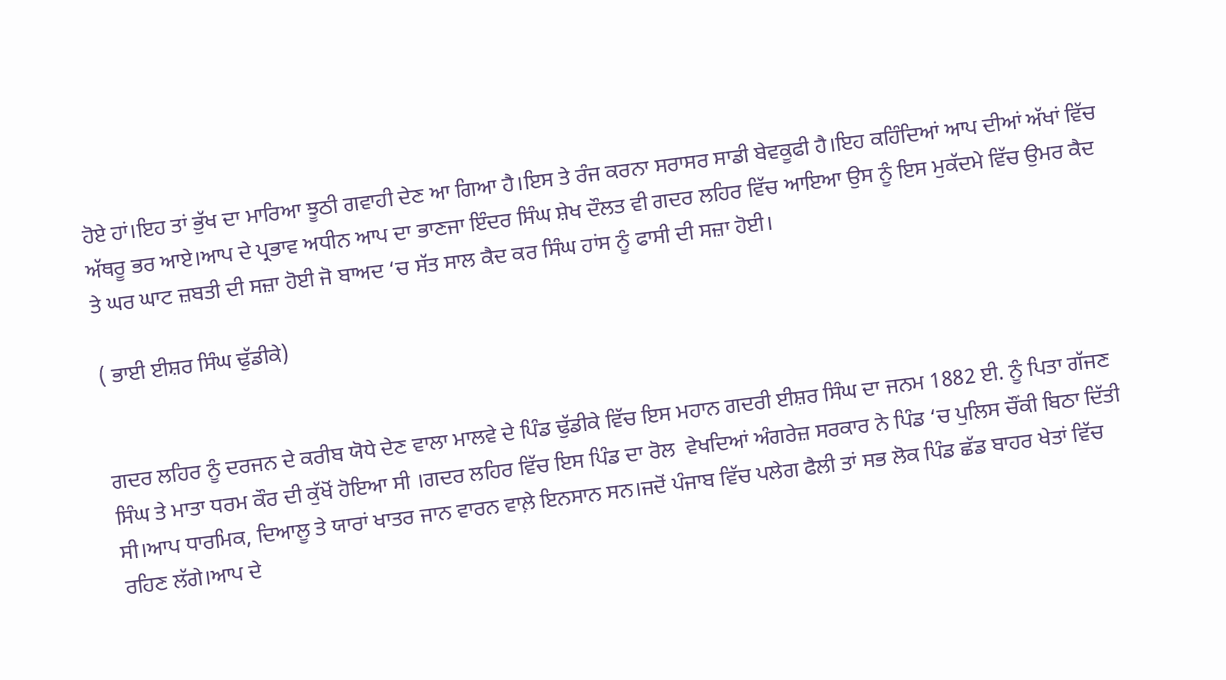ਹੋਏ ਹਾਂ।ਇਹ ਤਾਂ ਭੁੱਖ ਦਾ ਮਾਰਿਆ ਝੂਠੀ ਗਵਾਹੀ ਦੇਣ ਆ ਗਿਆ ਹੈ।ਇਸ ਤੇ ਰੰਜ ਕਰਨਾ ਸਰਾਸਰ ਸਾਡੀ ਬੇਵਕੂਫੀ ਹੈ।ਇਹ ਕਹਿੰਦਿਆਂ ਆਪ ਦੀਆਂ ਅੱਖਾਂ ਵਿੱਚ ਅੱਥਰੂ ਭਰ ਆਏ।ਆਪ ਦੇ ਪ੍ਰਭਾਵ ਅਧੀਨ ਆਪ ਦਾ ਭਾਣਜਾ ਇੰਦਰ ਸਿੰਘ ਸ਼ੇਖ ਦੌਲਤ ਵੀ ਗਦਰ ਲਹਿਰ ਵਿੱਚ ਆਇਆ ਉਸ ਨੂੰ ਇਸ ਮੁਕੱਦਮੇ ਵਿੱਚ ਉਮਰ ਕੈਦ ਤੇ ਘਰ ਘਾਟ ਜ਼ਬਤੀ ਦੀ ਸਜ਼ਾ ਹੋਈ ਜੋ ਬਾਅਦ ‘ਚ ਸੱਤ ਸਾਲ ਕੈਦ ਕਰ ਸਿੰਘ ਹਾਂਸ ਨੂੰ ਫਾਸੀ ਦੀ ਸਜ਼ਾ ਹੋਈ।

( ਭਾਈ ਈਸ਼ਰ ਸਿੰਘ ਢੁੱਡੀਕੇ)


ਗਦਰ ਲਹਿਰ ਨੂੰ ਦਰਜਨ ਦੇ ਕਰੀਬ ਯੋਧੇ ਦੇਣ ਵਾਲਾ ਮਾਲਵੇ ਦੇ ਪਿੰਡ ਢੁੱਡੀਕੇ ਵਿੱਚ ਇਸ ਮਹਾਨ ਗਦਰੀ ਈਸ਼ਰ ਸਿੰਘ ਦਾ ਜਨਮ 1882 ਈ. ਨੂੰ ਪਿਤਾ ਗੱਜਣ ਸਿੰਘ ਤੇ ਮਾਤਾ ਧਰਮ ਕੌਰ ਦੀ ਕੁੱਖੋਂ ਹੋਇਆ ਸੀ ।ਗਦਰ ਲਹਿਰ ਵਿੱਚ ਇਸ ਪਿੰਡ ਦਾ ਰੋਲ  ਵੇਖਦਿਆਂ ਅੰਗਰੇਜ਼ ਸਰਕਾਰ ਨੇ ਪਿੰਡ ‘ਚ ਪੁਲਿਸ ਚੌਂਕੀ ਬਿਠਾ ਦਿੱਤੀ ਸੀ।ਆਪ ਧਾਰਮਿਕ, ਦਿਆਲੂ ਤੇ ਯਾਰਾਂ ਖਾਤਰ ਜਾਨ ਵਾਰਨ ਵਾਲ਼ੇ ਇਨਸਾਨ ਸਨ।ਜਦੋਂ ਪੰਜਾਬ ਵਿੱਚ ਪਲੇਗ ਫੈਲੀ ਤਾਂ ਸਭ ਲੋਕ ਪਿੰਡ ਛੱਡ ਬਾਹਰ ਖੇਤਾਂ ਵਿੱਚ ਰਹਿਣ ਲੱਗੇ।ਆਪ ਦੇ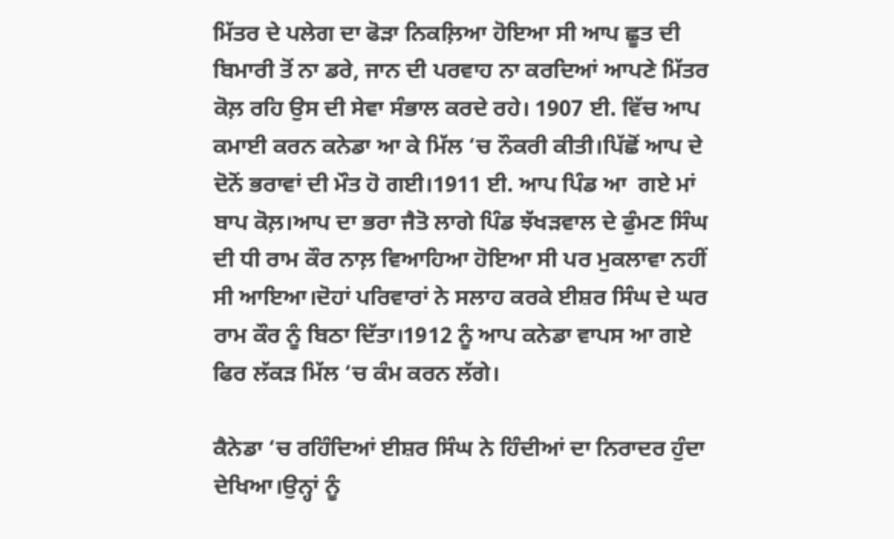ਮਿੱਤਰ ਦੇ ਪਲੇਗ ਦਾ ਫੋੜਾ ਨਿਕਲ਼ਿਆ ਹੋਇਆ ਸੀ ਆਪ ਛੂਤ ਦੀ ਬਿਮਾਰੀ ਤੋਂ ਨਾ ਡਰੇ, ਜਾਨ ਦੀ ਪਰਵਾਹ ਨਾ ਕਰਦਿਆਂ ਆਪਣੇ ਮਿੱਤਰ ਕੋਲ਼ ਰਹਿ ਉਸ ਦੀ ਸੇਵਾ ਸੰਭਾਲ ਕਰਦੇ ਰਹੇ। 1907 ਈ. ਵਿੱਚ ਆਪ ਕਮਾਈ ਕਰਨ ਕਨੇਡਾ ਆ ਕੇ ਮਿੱਲ ‘ਚ ਨੌਕਰੀ ਕੀਤੀ।ਪਿੱਛੋਂ ਆਪ ਦੇ ਦੋਨੋਂ ਭਰਾਵਾਂ ਦੀ ਮੌਤ ਹੋ ਗਈ।1911 ਈ. ਆਪ ਪਿੰਡ ਆ  ਗਏ ਮਾਂ ਬਾਪ ਕੋਲ਼।ਆਪ ਦਾ ਭਰਾ ਜੈਤੋ ਲਾਗੇ ਪਿੰਡ ਝੱਖੜਵਾਲ ਦੇ ਫੁੰਮਣ ਸਿੰਘ ਦੀ ਧੀ ਰਾਮ ਕੌਰ ਨਾਲ਼ ਵਿਆਹਿਆ ਹੋਇਆ ਸੀ ਪਰ ਮੁਕਲਾਵਾ ਨਹੀਂ ਸੀ ਆਇਆ।ਦੋਹਾਂ ਪਰਿਵਾਰਾਂ ਨੇ ਸਲਾਹ ਕਰਕੇ ਈਸ਼ਰ ਸਿੰਘ ਦੇ ਘਰ ਰਾਮ ਕੌਰ ਨੂੰ ਬਿਠਾ ਦਿੱਤਾ।1912 ਨੂੰ ਆਪ ਕਨੇਡਾ ਵਾਪਸ ਆ ਗਏ ਫਿਰ ਲੱਕੜ ਮਿੱਲ ‘ਚ ਕੰਮ ਕਰਨ ਲੱਗੇ।

ਕੈਨੇਡਾ ‘ਚ ਰਹਿੰਦਿਆਂ ਈਸ਼ਰ ਸਿੰਘ ਨੇ ਹਿੰਦੀਆਂ ਦਾ ਨਿਰਾਦਰ ਹੁੰਦਾ ਦੇਖਿਆ।ਉਨ੍ਹਾਂ ਨੂੰ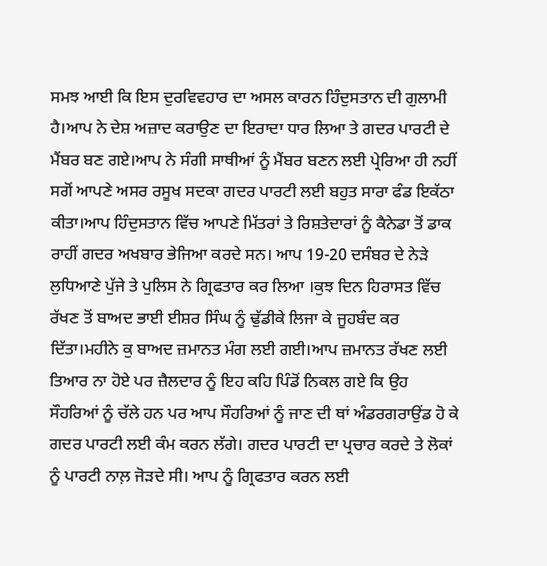ਸਮਝ ਆਈ ਕਿ ਇਸ ਦੁਰਵਿਵਹਾਰ ਦਾ ਅਸਲ ਕਾਰਨ ਹਿੰਦੁਸਤਾਨ ਦੀ ਗੁਲਾਮੀ ਹੈ।ਆਪ ਨੇ ਦੇਸ਼ ਅਜ਼ਾਦ ਕਰਾਉਣ ਦਾ ਇਰਾਦਾ ਧਾਰ ਲਿਆ ਤੇ ਗਦਰ ਪਾਰਟੀ ਦੇ ਮੈਂਬਰ ਬਣ ਗਏ।ਆਪ ਨੇ ਸੰਗੀ ਸਾਥੀਆਂ ਨੂੰ ਮੈਂਬਰ ਬਣਨ ਲਈ ਪ੍ਰੇਰਿਆ ਹੀ ਨਹੀਂ ਸਗੋਂ ਆਪਣੇ ਅਸਰ ਰਸੂਖ ਸਦਕਾ ਗਦਰ ਪਾਰਟੀ ਲਈ ਬਹੁਤ ਸਾਰਾ ਫੰਡ ਇਕੱਠਾ ਕੀਤਾ।ਆਪ ਹਿੰਦੁਸਤਾਨ ਵਿੱਚ ਆਪਣੇ ਮਿੱਤਰਾਂ ਤੇ ਰਿਸ਼ਤੇਦਾਰਾਂ ਨੂੰ ਕੈਨੇਡਾ ਤੋਂ ਡਾਕ ਰਾਹੀਂ ਗਦਰ ਅਖਬਾਰ ਭੇਜਿਆ ਕਰਦੇ ਸਨ। ਆਪ 19-20 ਦਸੰਬਰ ਦੇ ਨੇੜੇ ਲੁਧਿਆਣੇ ਪੁੱਜੇ ਤੇ ਪੁਲਿਸ ਨੇ ਗ੍ਰਿਫਤਾਰ ਕਰ ਲਿਆ ।ਕੁਝ ਦਿਨ ਹਿਰਾਸਤ ਵਿੱਚ ਰੱਖਣ ਤੋਂ ਬਾਅਦ ਭਾਈ ਈਸ਼ਰ ਸਿੰਘ ਨੂੰ ਢੁੱਡੀਕੇ ਲਿਜਾ ਕੇ ਜੂਹਬੰਦ ਕਰ ਦਿੱਤਾ।ਮਹੀਨੇ ਕੁ ਬਾਅਦ ਜ਼ਮਾਨਤ ਮੰਗ ਲਈ ਗਈ।ਆਪ ਜ਼ਮਾਨਤ ਰੱਖਣ ਲਈ ਤਿਆਰ ਨਾ ਹੋਏ ਪਰ ਜ਼ੈਲਦਾਰ ਨੂੰ ਇਹ ਕਹਿ ਪਿੰਡੋਂ ਨਿਕਲ ਗਏ ਕਿ ਉਹ ਸੌਹਰਿਆਂ ਨੂੰ ਚੱਲੇ ਹਨ ਪਰ ਆਪ ਸੌਹਰਿਆਂ ਨੂੰ ਜਾਣ ਦੀ ਥਾਂ ਅੰਡਰਗਰਾਉਂਡ ਹੋ ਕੇ ਗਦਰ ਪਾਰਟੀ ਲਈ ਕੰਮ ਕਰਨ ਲੱਗੇ। ਗਦਰ ਪਾਰਟੀ ਦਾ ਪ੍ਰਚਾਰ ਕਰਦੇ ਤੇ ਲੋਕਾਂ ਨੂੰ ਪਾਰਟੀ ਨਾਲ਼ ਜੋੜਦੇ ਸੀ। ਆਪ ਨੂੰ ਗ੍ਰਿਫਤਾਰ ਕਰਨ ਲਈ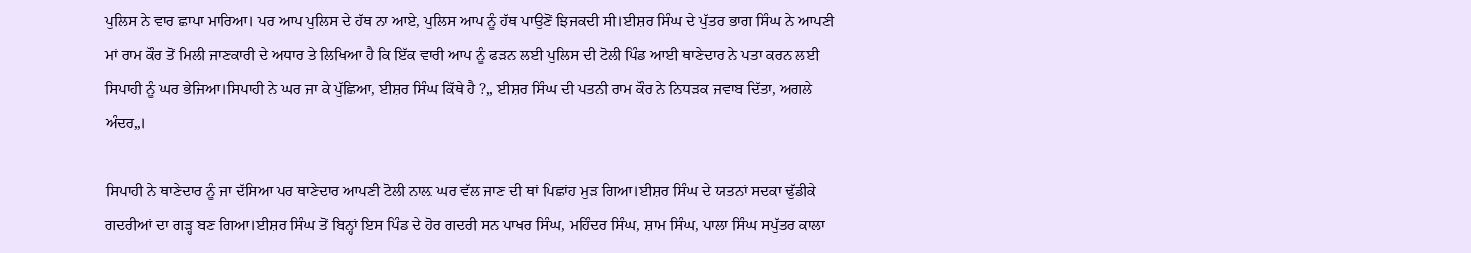ਪੁਲਿਸ ਨੇ ਵਾਰ ਛਾਪਾ ਮਾਰਿਆ। ਪਰ ਆਪ ਪੁਲਿਸ ਦੇ ਹੱਥ ਨਾ ਆਏ, ਪੁਲਿਸ ਆਪ ਨੂੰ ਹੱਥ ਪਾਉਣੋਂ ਝਿਜਕਦੀ ਸੀ।ਈਸ਼ਰ ਸਿੰਘ ਦੇ ਪੁੱਤਰ ਭਾਗ ਸਿੰਘ ਨੇ ਆਪਣੀ ਮਾਂ ਰਾਮ ਕੌਰ ਤੋਂ ਮਿਲੀ ਜਾਣਕਾਰੀ ਦੇ ਅਧਾਰ ਤੇ ਲਿਖਿਆ ਹੈ ਕਿ ਇੱਕ ਵਾਰੀ ਆਪ ਨੂੰ ਫੜਨ ਲਈ ਪੁਲਿਸ ਦੀ ਟੋਲੀ ਪਿੰਡ ਆਈ ਥਾਣੇਦਾਰ ਨੇ ਪਤਾ ਕਰਨ ਲਈ ਸਿਪਾਹੀ ਨੂੰ ਘਰ ਭੇਜਿਆ।ਸਿਪਾਹੀ ਨੇ ਘਰ ਜਾ ਕੇ ਪੁੱਛਿਆ, ਈਸ਼ਰ ਸਿੰਘ ਕਿੱਥੇ ਹੈ ?„ ਈਸ਼ਰ ਸਿੰਘ ਦੀ ਪਤਨੀ ਰਾਮ ਕੌਰ ਨੇ ਨਿਧੜਕ ਜਵਾਬ ਦਿੱਤਾ, ਅਗਲੇ ਅੰਦਰ„।

ਸਿਪਾਹੀ ਨੇ ਥਾਣੇਦਾਰ ਨੂੰ ਜਾ ਦੱਸਿਆ ਪਰ ਥਾਣੇਦਾਰ ਆਪਣੀ ਟੋਲੀ ਨਾਲ਼ ਘਰ ਵੱਲ ਜਾਣ ਦੀ ਥਾਂ ਪਿਛਾਂਹ ਮੁੜ ਗਿਆ।ਈਸ਼ਰ ਸਿੰਘ ਦੇ ਯਤਨਾਂ ਸਦਕਾ ਢੁੱਡੀਕੇ ਗਦਰੀਆਂ ਦਾ ਗੜ੍ਹ ਬਣ ਗਿਆ।ਈਸ਼ਰ ਸਿੰਘ ਤੋਂ ਬਿਨ੍ਹਾਂ ਇਸ ਪਿੰਡ ਦੇ ਹੋਰ ਗਦਰੀ ਸਨ ਪਾਖਰ ਸਿੰਘ, ਮਹਿੰਦਰ ਸਿੰਘ, ਸ਼ਾਮ ਸਿੰਘ, ਪਾਲਾ ਸਿੰਘ ਸਪੁੱਤਰ ਕਾਲਾ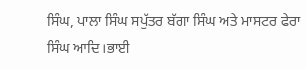ਸਿੰਘ, ਪਾਲਾ ਸਿੰਘ ਸਪੁੱਤਰ ਬੱਗਾ ਸਿੰਘ ਅਤੇ ਮਾਸਟਰ ਫੇਰਾ ਸਿੰਘ ਆਦਿ।ਭਾਈ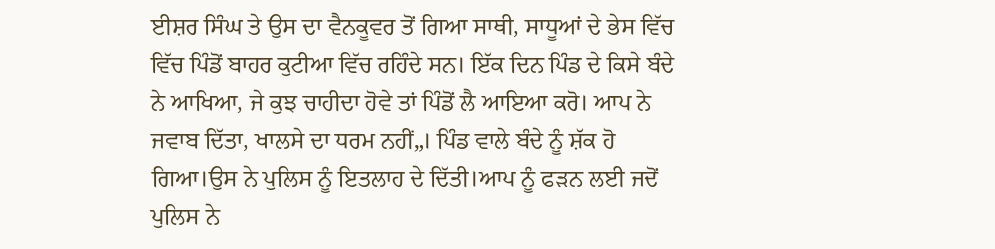ਈਸ਼ਰ ਸਿੰਘ ਤੇ ਉਸ ਦਾ ਵੈਨਕੂਵਰ ਤੋਂ ਗਿਆ ਸਾਥੀ, ਸਾਧੂਆਂ ਦੇ ਭੇਸ ਵਿੱਚ ਵਿੱਚ ਪਿੰਡੋਂ ਬਾਹਰ ਕੁਟੀਆ ਵਿੱਚ ਰਹਿੰਦੇ ਸਨ। ਇੱਕ ਦਿਨ ਪਿੰਡ ਦੇ ਕਿਸੇ ਬੰਦੇ ਨੇ ਆਖਿਆ, ਜੇ ਕੁਝ ਚਾਹੀਦਾ ਹੋਵੇ ਤਾਂ ਪਿੰਡੋਂ ਲੈ ਆਇਆ ਕਰੋ। ਆਪ ਨੇ ਜਵਾਬ ਦਿੱਤਾ, ਖਾਲਸੇ ਦਾ ਧਰਮ ਨਹੀਂ„। ਪਿੰਡ ਵਾਲੇ ਬੰਦੇ ਨੂੰ ਸ਼ੱਕ ਹੋ ਗਿਆ।ਉਸ ਨੇ ਪੁਲਿਸ ਨੂੰ ਇਤਲਾਹ ਦੇ ਦਿੱਤੀ।ਆਪ ਨੂੰ ਫੜਨ ਲਈ ਜਦੋਂ ਪੁਲਿਸ ਨੇ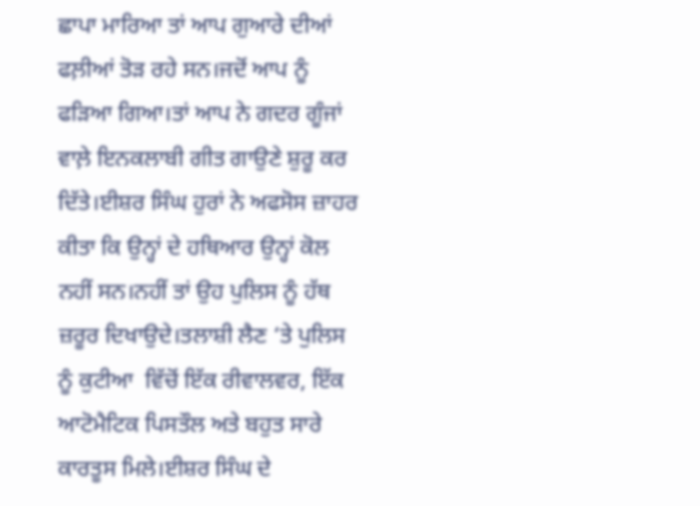ਛਾਪਾ ਮਾਰਿਆ ਤਾਂ ਆਪ ਗੁਆਰੇ ਦੀਆਂ ਫਲ਼ੀਆਂ ਤੋੜ ਰਹੇ ਸਨ।ਜਦੋਂ ਆਪ ਨੂੰ ਫੜਿਆ ਗਿਆ।ਤਾਂ ਆਪ ਨੇ ਗਦਰ ਗੂੰਜਾਂ ਵਾਲ਼ੇ ਇਨਕਲਾਬੀ ਗੀਤ ਗਾਉਣੇ ਸ਼ੁਰੂ ਕਰ ਦਿੱਤੇ।ਈਸ਼ਰ ਸਿੰਘ ਹੁਰਾਂ ਨੇ ਅਫਸੋਸ ਜ਼ਾਹਰ ਕੀਤਾ ਕਿ ਉਨ੍ਹਾਂ ਦੇ ਹਥਿਆਰ ਉਨ੍ਹਾਂ ਕੋਲ ਨਹੀਂ ਸਨ।ਨਹੀਂ ਤਾਂ ਉਹ ਪੁਲਿਸ ਨੂੰ ਹੱਥ ਜ਼ਰੂਰ ਦਿਖਾਉਦੇ।ਤਲਾਸ਼ੀ ਲੈਣ ‘ਤੇ ਪੁਲਿਸ ਨੂੰ ਕੁਟੀਆ  ਵਿੱਚੋਂ ਇੱਕ ਰੀਵਾਲਵਰ, ਇੱਕ ਆਟੋਮੈਟਿਕ ਪਿਸਤੌਲ ਅਤੇ ਬਹੁਤ ਸਾਰੇ ਕਾਰਤੂਸ ਮਿਲੇ।ਈਸ਼ਰ ਸਿੰਘ ਦੇ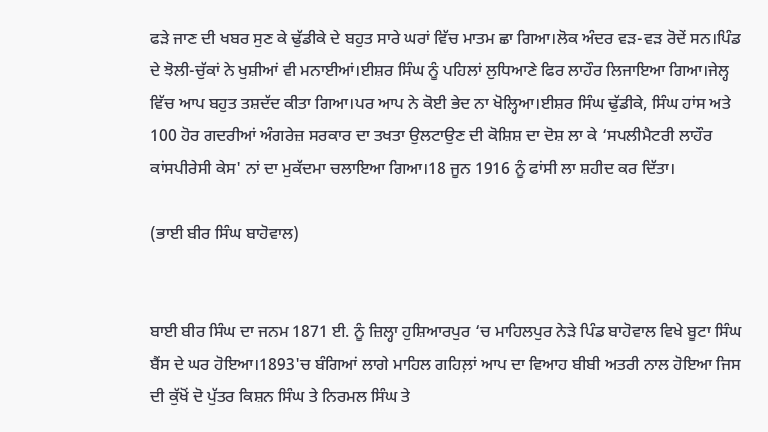ਫੜੇ ਜਾਣ ਦੀ ਖਬਰ ਸੁਣ ਕੇ ਢੁੱਡੀਕੇ ਦੇ ਬਹੁਤ ਸਾਰੇ ਘਰਾਂ ਵਿੱਚ ਮਾਤਮ ਛਾ ਗਿਆ।ਲੋਕ ਅੰਦਰ ਵੜ-ਵੜ ਰੋਦੇਂ ਸਨ।ਪਿੰਡ ਦੇ ਝੋਲੀ-ਚੁੱਕਾਂ ਨੇ ਖੁਸ਼ੀਆਂ ਵੀ ਮਨਾਈਆਂ।ਈਸ਼ਰ ਸਿੰਘ ਨੂੰ ਪਹਿਲਾਂ ਲੁਧਿਆਣੇ ਫਿਰ ਲਾਹੌਰ ਲਿਜਾਇਆ ਗਿਆ।ਜੇਲ੍ਹ ਵਿੱਚ ਆਪ ਬਹੁਤ ਤਸ਼ਦੱਦ ਕੀਤਾ ਗਿਆ।ਪਰ ਆਪ ਨੇ ਕੋਈ ਭੇਦ ਨਾ ਖੋਲ੍ਹਿਆ।ਈਸ਼ਰ ਸਿੰਘ ਢੁੱਡੀਕੇ, ਸਿੰਘ ਹਾਂਸ ਅਤੇ 100 ਹੋਰ ਗਦਰੀਆਂ ਅੰਗਰੇਜ਼ ਸਰਕਾਰ ਦਾ ਤਖਤਾ ਉਲਟਾਉਣ ਦੀ ਕੋਸ਼ਿਸ਼ ਦਾ ਦੋਸ਼ ਲਾ ਕੇ ‘ਸਪਲੀਮੈਟਰੀ ਲਾਹੌਰ ਕਾਂਸਪੀਰੇਸੀ ਕੇਸ' ਨਾਂ ਦਾ ਮੁਕੱਦਮਾ ਚਲਾਇਆ ਗਿਆ।18 ਜੂਨ 1916 ਨੂੰ ਫਾਂਸੀ ਲਾ ਸ਼ਹੀਦ ਕਰ ਦਿੱਤਾ।

(ਭਾਈ ਬੀਰ ਸਿੰਘ ਬਾਹੋਵਾਲ)


ਬਾਈ ਬੀਰ ਸਿੰਘ ਦਾ ਜਨਮ 1871 ਈ. ਨੂੰ ਜ਼ਿਲ੍ਹਾ ਹੁਸ਼ਿਆਰਪੁਰ ‘ਚ ਮਾਹਿਲਪੁਰ ਨੇੜੇ ਪਿੰਡ ਬਾਹੋਵਾਲ ਵਿਖੇ ਬੂਟਾ ਸਿੰਘ ਬੈਂਸ ਦੇ ਘਰ ਹੋਇਆ।1893'ਚ ਬੰਗਿਆਂ ਲਾਗੇ ਮਾਹਿਲ ਗਹਿਲ਼ਾਂ ਆਪ ਦਾ ਵਿਆਹ ਬੀਬੀ ਅਤਰੀ ਨਾਲ ਹੋਇਆ ਜਿਸ ਦੀ ਕੁੱਖੋਂ ਦੋ ਪੁੱਤਰ ਕਿਸ਼ਨ ਸਿੰਘ ਤੇ ਨਿਰਮਲ ਸਿੰਘ ਤੇ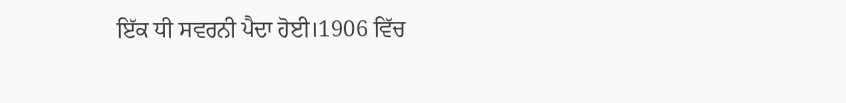ਇੱਕ ਧੀ ਸਵਰਨੀ ਪੈਦਾ ਹੋਈ।1906 ਵਿੱਚ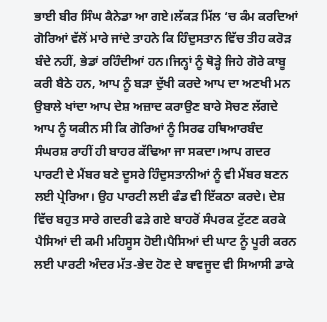ਭਾਈ ਬੀਰ ਸਿੰਘ ਕੈਨੇਡਾ ਆ ਗਏ।ਲੱਕੜ ਮਿੱਲ ‘ਚ ਕੰਮ ਕਰਦਿਆਂ ਗੋਰਿਆਂ ਵੱਲੋਂ ਮਾਰੇ ਜਾਂਦੇ ਤਾਹਨੇ ਕਿ ਹਿੰਦੁਸਤਾਨ ਵਿੱਚ ਤੀਹ ਕਰੋੜ ਬੰਦੇ ਨਹੀਂ, ਭੇਡਾਂ ਰਹਿੰਦੀਆਂ ਹਨ।ਜਿਨ੍ਹਾਂ ਨੂੰ ਥੋੜ੍ਹੇ ਜਿਹੇ ਗੋਰੇ ਕਾਬੂ ਕਰੀ ਬੈਠੇ ਹਨ, ਆਪ ਨੂੰ ਬੜਾ ਦੁੱਖੀ ਕਰਦੇ ਆਪ ਦਾ ਅਣਖੀ ਮਨ ਉਬਾਲੇ ਖਾਂਦਾ ਆਪ ਦੇਸ਼ ਅਜ਼ਾਦ ਕਰਾਉਣ ਬਾਰੇ ਸੋਚਣ ਲੱਗਦੇ ਆਪ ਨੂੰ ਯਕੀਨ ਸੀ ਕਿ ਗੋਰਿਆਂ ਨੂੰ ਸਿਰਫ ਹਥਿਆਰਬੰਦ ਸੰਘਰਸ਼ ਰਾਹੀਂ ਹੀ ਬਾਹਰ ਕੱਢਿਆ ਜਾ ਸਕਦਾ।ਆਪ ਗਦਰ ਪਾਰਟੀ ਦੇ ਮੈਂਬਰ ਬਣੇ ਦੂਸਰੇ ਹਿੰਦੁਸਤਾਨੀਆਂ ਨੂੰ ਵੀ ਮੈਂਬਰ ਬਣਨ ਲਈ ਪ੍ਰੇਰਿਆ। ਉਹ ਪਾਰਟੀ ਲਈ ਫੰਡ ਵੀ ਇੱਕਠਾ ਕਰਦੇ। ਦੇਸ਼ ਵਿੱਚ ਬਹੁਤ ਸਾਰੇ ਗਦਰੀ ਫੜੇ ਗਏ ਬਾਹਰੋਂ ਸੰਪਰਕ ਟੁੱਟਣ ਕਰਕੇ ਪੈਸਿਆਂ ਦੀ ਕਮੀ ਮਹਿਸੂਸ ਹੋਈ।ਪੈਸਿਆਂ ਦੀ ਘਾਟ ਨੂੰ ਪੂਰੀ ਕਰਨ ਲਈ ਪਾਰਟੀ ਅੰਦਰ ਮੱਤ-ਭੇਦ ਹੋਣ ਦੇ ਬਾਵਜੂਦ ਵੀ ਸਿਆਸੀ ਡਾਕੇ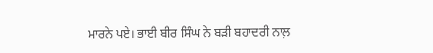ਮਾਰਨੇ ਪਏ। ਭਾਈ ਬੀਰ ਸਿੰਘ ਨੇ ਬੜੀ ਬਹਾਦਰੀ ਨਾਲ਼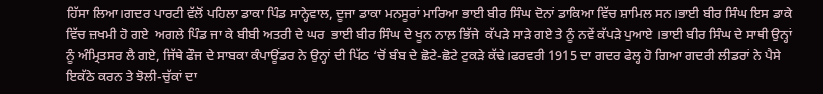ਹਿੱਸਾ ਲਿਆ।ਗਦਰ ਪਾਰਟੀ ਵੱਲੋਂ ਪਹਿਲਾ ਡਾਕਾ ਪਿੰਡ ਸਾਨ੍ਹੇਵਾਲ, ਦੂਜਾ ਡਾਕਾ ਮਨਸੂਰਾਂ ਮਾਰਿਆ ਭਾਈ ਬੀਰ ਸਿੰਘ ਦੋਨਾਂ ਡਾਕਿਆ ਵਿੱਚ ਸ਼ਾਮਿਲ ਸਨ।ਭਾਈ ਬੀਰ ਸਿੰਘ ਇਸ ਡਾਕੇ ਵਿੱਚ ਜ਼ਖਮੀ ਹੋ ਗਏ  ਅਗਲੇ ਪਿੰਡ ਜਾ ਕੇ ਬੀਬੀ ਅਤਰੀ ਦੇ ਘਰ  ਭਾਈ ਬੀਰ ਸਿੰਘ ਦੇ ਖੂਨ ਨਾਲ਼ ਭਿੱਜੇ  ਕੱਪੜੇ ਸਾੜੇ ਗਏ ਤੇ ਨੂੰ ਨਵੇਂ ਕੱਪੜੇ ਪੁਆਏ ।ਭਾਈ ਬੀਰ ਸਿੰਘ ਦੇ ਸਾਥੀ ਉਨ੍ਹਾਂ ਨੂੰ ਅੰਮ੍ਰਿਤਸਰ ਲੈ ਗਏ, ਜਿੱਥੇ ਫੌਜ ਦੇ ਸਾਬਕਾ ਕੰਪਾਊਂਡਰ ਨੇ ਉਨ੍ਹਾਂ ਦੀ ਪਿੱਠ ‘ਚੋਂ ਬੰਬ ਦੇ ਛੋਟੇ-ਛੋਟੇ ਟੁਕੜੇ ਕੱਢੇ।ਫਰਵਰੀ 1915 ਦਾ ਗਦਰ ਫੇਲ੍ਹ ਹੋ ਗਿਆ ਗਦਰੀ ਲੀਡਰਾਂ ਨੇ ਪੈਸੇ ਇਕੱਠੇ ਕਰਨ ਤੇ ਝੋਲੀ-ਚੁੱਕਾਂ ਦਾ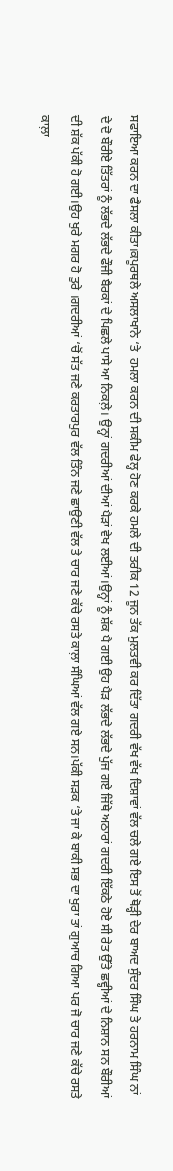ਸਫਾਇਆ ਕਰਨ ਦਾ ਫੈਸਲਾ ਕੀਤਾ।ਕਪੂਰਥਲੇ ਅਸਲਾਖਾਨੇ ‘ਤੇ  ਹਮਲਾ ਕਰਨ ਦੀ ਸਕੀਮ ਫੇਲ੍ਹ ਹੋਣ ਕਰਕੇ ਹਮਲੇ ਦੀ ਤਰੀਕ 12 ਜੂਨ ਤੱਕ ਮੁਲਤਵੀ ਕਰ ਦਿੱਤਾ ਗਦਰੀ ਵੱਖ ਵੱਖ ਦਿਸ਼ਾਵਾਂ ਵੱਲ ਚਲੇ ਗਏ ਇਸ ਤੋਂ ਥੋੜ੍ਹੀ ਦੇਰ ਬਾਅਦ ਸੁੰਦਰ ਸਿੰਘ ਤੇ ਹਰਨਾਮ ਸਿੰਘ ਨਾਂ ਦੇ ਦੋ ਬੌਰੀਏ ਤਿੱਤਰਾਂ ਨੂੰ ਲੱਭਦੇ ਲੱਭਦੇ ਫੌਜੀ ਬੈਰਕਾਂ ਦੇ ਪਿਛਲੇ ਪਾਸੇ ਆ ਨਿਕਲ਼ੇ। ਉਨ੍ਹਾਂ ਗਦਰੀਆਂ ਦੀਆਂ ਪੈੜਾਂ ਵੇਖ ਲਈਆਂ।ਉਨ੍ਹਾਂ ਨੂੰ ਸ਼ੱਕ ਪੈ ਗਈ ਉਹ ਪੈੜ ਲੱਭਦੇ ਲੱਭਦੇ ਪੁੱਜ ਗਏ ਜਿੱਥੇ ਅਠਾਰਾਂ ਗਦਰੀ ਇੱਕਠੇ ਹੋਏ ਸੀ ਰੇਤ ਉੱਤੇ ਛਵ੍ਹੀਆਂ ਦੇ ਨਿਸ਼ਾਨ ਸਨ ਬੌਰੀਆਂ ਦੀ ਸ਼ੱਕ ਪੱਕੀ ਹੋ ਗਈ।ਉਹ ਖੁਰੇ ਮਗਰ ਹੋ ਤੁਰੇ ।ਗਦਰੀਆਂ ‘ਚੋਂ ਸੱਤ ਜਣੇ ਕਰਤਾਰਪੁਰ ਵੱਲ ਤਿੰਨ ਜਣੇ ਛਾਉਣੀ ਵੱਲ ਤੇ ਚਾਰ ਜਣੇ ਕੱਚੇ ਰਸਤੇ ਕਾਲ਼ਾ ਸੰਘਿਆਂ ਵੱਲ ਗਏ ਸਨ।ਪੱਕੀ ਸੜਕ ‘ਤੇ ਜਾ ਕੇ ਬਾਕੀ ਸਭ ਦਾ ਖੁਰਾ ਤਾਂ ਗੁਆਚ ਗਿਆ ਪਰ ਜੋ ਚਾਰ ਜਣੇ ਕੱਚੇ ਰਸਤੇ ਕਾਲ਼ਾ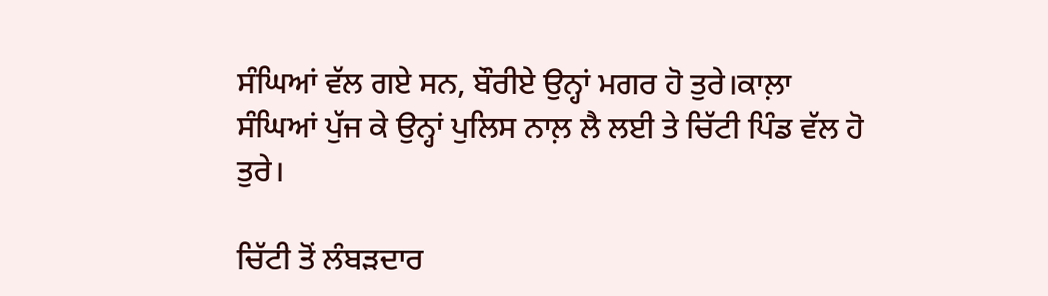ਸੰਘਿਆਂ ਵੱਲ ਗਏ ਸਨ, ਬੌਰੀਏ ਉਨ੍ਹਾਂ ਮਗਰ ਹੋ ਤੁਰੇ।ਕਾਲ਼ਾ ਸੰਘਿਆਂ ਪੁੱਜ ਕੇ ਉਨ੍ਹਾਂ ਪੁਲਿਸ ਨਾਲ਼ ਲੈ ਲਈ ਤੇ ਚਿੱਟੀ ਪਿੰਡ ਵੱਲ ਹੋ ਤੁਰੇ।

ਚਿੱਟੀ ਤੋਂ ਲੰਬੜਦਾਰ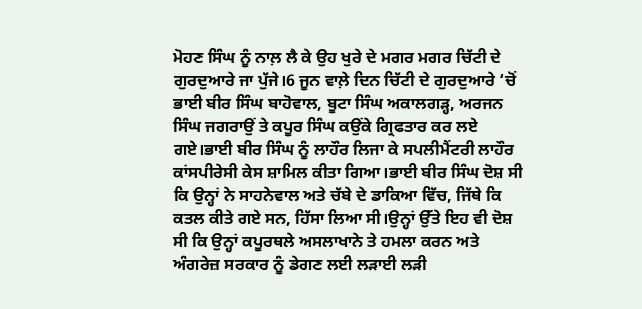ਮੋਹਣ ਸਿੰਘ ਨੂੰ ਨਾਲ਼ ਲੈ ਕੇ ਉਹ ਖੁਰੇ ਦੇ ਮਗਰ ਮਗਰ ਚਿੱਟੀ ਦੇ ਗੁਰਦੁਆਰੇ ਜਾ ਪੁੱਜੇ।6 ਜੂਨ ਵਾਲ਼ੇ ਦਿਨ ਚਿੱਟੀ ਦੇ ਗੁਰਦੁਆਰੇ ‘ਚੋਂ ਭਾਈ ਬੀਰ ਸਿੰਘ ਬਾਹੋਵਾਲ, ਬੂਟਾ ਸਿੰਘ ਅਕਾਲਗੜ੍ਹ, ਅਰਜਨ ਸਿੰਘ ਜਗਰਾਉਂ ਤੇ ਕਪੂਰ ਸਿੰਘ ਕਉਂਕੇ ਗ੍ਰਿਫਤਾਰ ਕਰ ਲਏ ਗਏ।ਭਾਈ ਬੀਰ ਸਿੰਘ ਨੂੰ ਲਾਹੌਰ ਲਿਜਾ ਕੇ ਸਪਲੀਮੈਂਟਰੀ ਲਾਹੌਰ ਕਾਂਸਪੀਰੇਸੀ ਕੇਸ ਸ਼ਾਮਿਲ ਕੀਤਾ ਗਿਆ।ਭਾਈ ਬੀਰ ਸਿੰਘ ਦੋਸ਼ ਸੀ ਕਿ ਉਨ੍ਹਾਂ ਨੇ ਸਾਹਨੇਵਾਲ ਅਤੇ ਚੱਬੇ ਦੇ ਡਾਕਿਆ ਵਿੱਚ, ਜਿੱਥੇ ਕਿ ਕਤਲ ਕੀਤੇ ਗਏ ਸਨ, ਹਿੱਸਾ ਲਿਆ ਸੀ।ਉਨ੍ਹਾਂ ਉੱਤੇ ਇਹ ਵੀ ਦੋਸ਼ ਸੀ ਕਿ ਉਨ੍ਹਾਂ ਕਪੂਰਥਲੇ ਅਸਲਾਖਾਨੇ ਤੇ ਹਮਲਾ ਕਰਨ ਅਤੇ ਅੰਗਰੇਜ਼ ਸਰਕਾਰ ਨੂੰ ਡੇਗਣ ਲਈ ਲੜਾਈ ਲੜੀ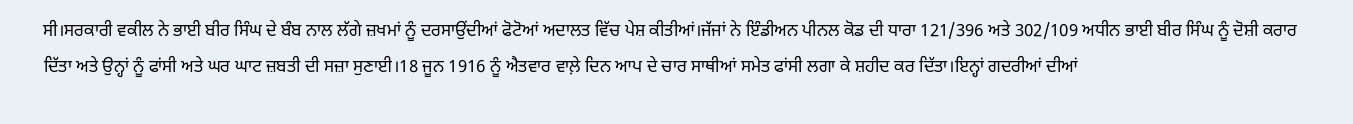ਸੀ।ਸਰਕਾਰੀ ਵਕੀਲ ਨੇ ਭਾਈ ਬੀਰ ਸਿੰਘ ਦੇ ਬੰਬ ਨਾਲ ਲੱਗੇ ਜ਼ਖਮਾਂ ਨੂੰ ਦਰਸਾਉਂਦੀਆਂ ਫੋਟੋਆਂ ਅਦਾਲਤ ਵਿੱਚ ਪੇਸ਼ ਕੀਤੀਆਂ।ਜੱਜਾਂ ਨੇ ਇੰਡੀਅਨ ਪੀਨਲ ਕੋਡ ਦੀ ਧਾਰਾ 121/396 ਅਤੇ 302/109 ਅਧੀਨ ਭਾਈ ਬੀਰ ਸਿੰਘ ਨੂੰ ਦੋਸ਼ੀ ਕਰਾਰ ਦਿੱਤਾ ਅਤੇ ਉਨ੍ਹਾਂ ਨੂੰ ਫਾਂਸੀ ਅਤੇ ਘਰ ਘਾਟ ਜ਼ਬਤੀ ਦੀ ਸਜ਼ਾ ਸੁਣਾਈ।18 ਜੂਨ 1916 ਨੂੰ ਐਤਵਾਰ ਵਾਲ਼ੇ ਦਿਨ ਆਪ ਦੇ ਚਾਰ ਸਾਥੀਆਂ ਸਮੇਤ ਫਾਂਸੀ ਲਗਾ ਕੇ ਸ਼ਹੀਦ ਕਰ ਦਿੱਤਾ।ਇਨ੍ਹਾਂ ਗਦਰੀਆਂ ਦੀਆਂ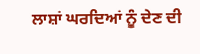ਲਾਸ਼ਾਂ ਘਰਦਿਆਂ ਨੂੰ ਦੇਣ ਦੀ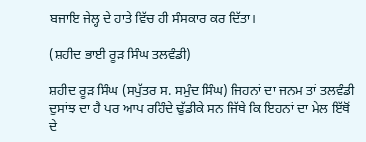ਬਜਾਇ ਜੇਲ੍ਹ ਦੇ ਹਾਤੇ ਵਿੱਚ ਹੀ ਸੰਸਕਾਰ ਕਰ ਦਿੱਤਾ।

(ਸ਼ਹੀਦ ਭਾਈ ਰੂੜ ਸਿੰਘ ਤਲਵੰਡੀ)

ਸ਼ਹੀਦ ਰੂੜ ਸਿੰਘ (ਸਪੁੱਤਰ ਸ. ਸਮੁੰਦ ਸਿੰਘ) ਜਿਹਨਾਂ ਦਾ ਜਨਮ ਤਾਂ ਤਲਵੰਡੀ ਦੁਸਾਂਝ ਦਾ ਹੈ ਪਰ ਆਪ ਰਹਿੰਦੇ ਢੁੱਡੀਕੇ ਸਨ ਜਿੱਥੇ ਕਿ ਇਹਨਾਂ ਦਾ ਮੇਲ ਇੱਥੋਂ ਦੇ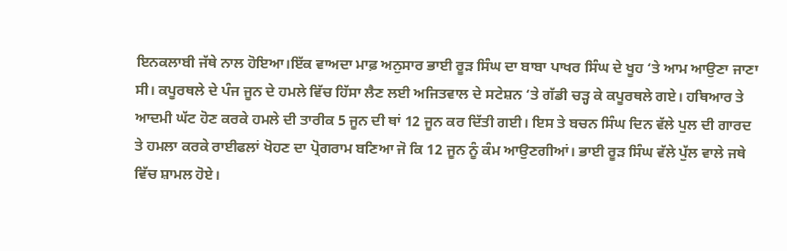ਇਨਕਲਾਬੀ ਜੱਥੇ ਨਾਲ ਹੋਇਆ।ਇੱਕ ਵਾਅਦਾ ਮਾਫ਼ ਅਨੁਸਾਰ ਭਾਈ ਰੂੜ ਸਿੰਘ ਦਾ ਬਾਬਾ ਪਾਖਰ ਸਿੰਘ ਦੇ ਖੂਹ ‘ਤੇ ਆਮ ਆਉਣਾ ਜਾਣਾ ਸੀ। ਕਪੂਰਥਲੇ ਦੇ ਪੰਜ ਜੂਨ ਦੇ ਹਮਲੇ ਵਿੱਚ ਹਿੱਸਾ ਲੈਣ ਲਈ ਅਜਿਤਵਾਲ ਦੇ ਸਟੇਸ਼ਨ ‘ਤੇ ਗੱਡੀ ਚੜ੍ਹ ਕੇ ਕਪੂਰਥਲੇ ਗਏ। ਹਥਿਆਰ ਤੇ ਆਦਮੀ ਘੱਟ ਹੋਣ ਕਰਕੇ ਹਮਲੇ ਦੀ ਤਾਰੀਕ 5 ਜੂਨ ਦੀ ਥਾਂ 12 ਜੂਨ ਕਰ ਦਿੱਤੀ ਗਈ। ਇਸ ਤੇ ਬਚਨ ਸਿੰਘ ਦਿਨ ਵੱਲੇ ਪੁਲ ਦੀ ਗਾਰਦ ਤੇ ਹਮਲਾ ਕਰਕੇ ਰਾਈਫਲਾਂ ਖੋਹਣ ਦਾ ਪ੍ਰੋਗਰਾਮ ਬਣਿਆ ਜੋ ਕਿ 12 ਜੂਨ ਨੂੰ ਕੰਮ ਆਉਣਗੀਆਂ। ਭਾਈ ਰੂੜ ਸਿੰਘ ਵੱਲੇ ਪੁੱਲ ਵਾਲੇ ਜਥੇ ਵਿੱਚ ਸ਼ਾਮਲ ਹੋਏ।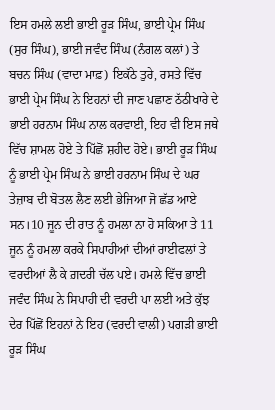ਇਸ ਹਮਲੇ ਲਈ ਭਾਈ ਰੂੜ ਸਿੰਘ, ਭਾਈ ਪ੍ਰੇਮ ਸਿੰਘ (ਸੁਰ ਸਿੰਘ), ਭਾਈ ਜਵੰਦ ਸਿੰਘ (ਨੰਗਲ ਕਲਾਂ) ਤੇ ਬਚਨ ਸਿੰਘ (ਵਾਦਾ ਮਾਫ਼) ਇਕੱਠੇ ਤੁਰੇ, ਰਸਤੇ ਵਿੱਚ ਭਾਈ ਪ੍ਰੇਮ ਸਿੰਘ ਨੇ ਇਹਨਾਂ ਦੀ ਜਾਣ ਪਛਾਣ ਠੱਠੀਖਾਰੇ ਦੇ ਭਾਈ ਹਰਨਾਮ ਸਿੰਘ ਨਾਲ ਕਰਵਾਈ, ਇਹ ਵੀ ਇਸ ਜਥੇ ਵਿੱਚ ਸ਼ਾਮਲ ਹੋਏ ਤੇ ਪਿੱਛੋਂ ਸ਼ਹੀਦ ਹੋਏ। ਭਾਈ ਰੂੜ ਸਿੰਘ ਨੂੰ ਭਾਈ ਪ੍ਰੇਮ ਸਿੰਘ ਨੇ ਭਾਈ ਹਰਨਾਮ ਸਿੰਘ ਦੇ ਘਰ ਤੇਜ਼ਾਬ ਦੀ ਬੋਤਲ ਲੈਣ ਲਈ ਭੇਜਿਆ ਜੋ ਛੱਡ ਆਏ ਸਨ।10 ਜੂਨ ਦੀ ਰਾਤ ਨੂੰ ਹਮਲਾ ਨਾ ਹੋ ਸਕਿਆ ਤੇ 11 ਜੂਨ ਨੂੰ ਹਮਲਾ ਕਰਕੇ ਸਿਪਾਹੀਆਂ ਦੀਆਂ ਰਾਈਫਲਾਂ ਤੇ ਵਰਦੀਆਂ ਲੈ ਕੇ ਗ਼ਦਰੀ ਚੱਲ ਪਏ। ਹਮਲੇ ਵਿੱਚ ਭਾਈ ਜਵੰਦ ਸਿੰਘ ਨੇ ਸਿਪਾਹੀ ਦੀ ਵਰਦੀ ਪਾ ਲਈ ਅਤੇ ਕੁੱਝ ਦੇਰ ਪਿੱਛੋਂ ਇਹਨਾਂ ਨੇ ਇਹ (ਵਰਦੀ ਵਾਲੀ) ਪਗੜੀ ਭਾਈ ਰੂੜ ਸਿੰਘ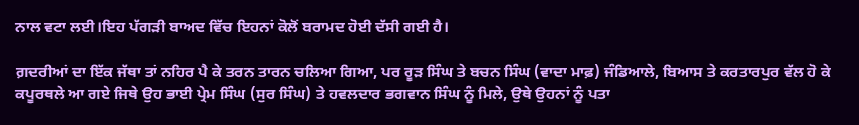ਨਾਲ ਵਟਾ ਲਈ।ਇਹ ਪੱਗੜੀ ਬਾਅਦ ਵਿੱਚ ਇਹਨਾਂ ਕੋਲੋਂ ਬਰਾਮਦ ਹੋਈ ਦੱਸੀ ਗਈ ਹੈ।

ਗ਼ਦਰੀਆਂ ਦਾ ਇੱਕ ਜੱਥਾ ਤਾਂ ਨਹਿਰ ਪੈ ਕੇ ਤਰਨ ਤਾਰਨ ਚਲਿਆ ਗਿਆ, ਪਰ ਰੂੜ ਸਿੰਘ ਤੇ ਬਚਨ ਸਿੰਘ (ਵਾਦਾ ਮਾਫ਼) ਜੰਡਿਆਲੇ, ਬਿਆਸ ਤੇ ਕਰਤਾਰਪੁਰ ਵੱਲ ਹੋ ਕੇ ਕਪੂਰਥਲੇ ਆ ਗਏ ਜਿਥੇ ਉਹ ਭਾਈ ਪ੍ਰੇਮ ਸਿੰਘ (ਸੁਰ ਸਿੰਘ) ਤੇ ਹਵਲਦਾਰ ਭਗਵਾਨ ਸਿੰਘ ਨੂੰ ਮਿਲੇ, ਉਥੇ ਉਹਨਾਂ ਨੂੰ ਪਤਾ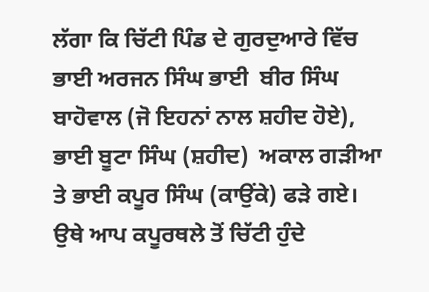ਲੱਗਾ ਕਿ ਚਿੱਟੀ ਪਿੰਡ ਦੇ ਗੁਰਦੁਆਰੇ ਵਿੱਚ ਭਾਈ ਅਰਜਨ ਸਿੰਘ ਭਾਈ  ਬੀਰ ਸਿੰਘ ਬਾਹੋਵਾਲ (ਜੋ ਇਹਨਾਂ ਨਾਲ ਸ਼ਹੀਦ ਹੋਏ), ਭਾਈ ਬੂਟਾ ਸਿੰਘ (ਸ਼ਹੀਦ)  ਅਕਾਲ ਗੜੀਆ ਤੇ ਭਾਈ ਕਪੂਰ ਸਿੰਘ (ਕਾਉਂਕੇ) ਫੜੇ ਗਏ। ਉਥੇ ਆਪ ਕਪੂਰਥਲੇ ਤੋਂ ਚਿੱਟੀ ਹੁੰਦੇ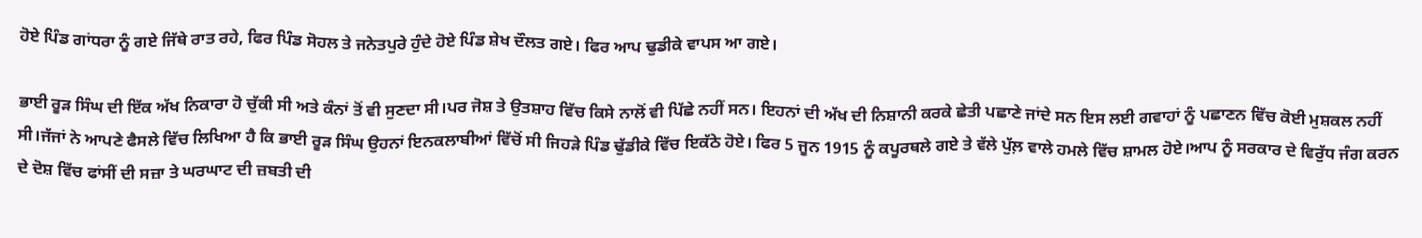ਹੋਏ ਪਿੰਡ ਗਾਂਧਰਾ ਨੂੰ ਗਏ ਜਿੱਥੇ ਰਾਤ ਰਹੇ, ਫਿਰ ਪਿੰਡ ਸੋਹਲ ਤੇ ਜਨੇਤਪੁਰੇ ਹੁੰਦੇ ਹੋਏ ਪਿੰਡ ਸ਼ੇਖ ਦੌਲਤ ਗਏ। ਫਿਰ ਆਪ ਢੁਡੀਕੇ ਵਾਪਸ ਆ ਗਏ।

ਭਾਈ ਰੂੜ ਸਿੰਘ ਦੀ ਇੱਕ ਅੱਖ ਨਿਕਾਰਾ ਹੋ ਚੁੱਕੀ ਸੀ ਅਤੇ ਕੰਨਾਂ ਤੋਂ ਵੀ ਸੁਣਦਾ ਸੀ।ਪਰ ਜੋਸ਼ ਤੇ ਉਤਸ਼ਾਹ ਵਿੱਚ ਕਿਸੇ ਨਾਲੋਂ ਵੀ ਪਿੱਛੇ ਨਹੀਂ ਸਨ। ਇਹਨਾਂ ਦੀ ਅੱਖ ਦੀ ਨਿਸ਼ਾਨੀ ਕਰਕੇ ਛੇਤੀ ਪਛਾਣੇ ਜਾਂਦੇ ਸਨ ਇਸ ਲਈ ਗਵਾਹਾਂ ਨੂੰ ਪਛਾਣਨ ਵਿੱਚ ਕੋਈ ਮੁਸ਼ਕਲ ਨਹੀਂ ਸੀ।ਜੱਜਾਂ ਨੇ ਆਪਣੇ ਫੈਸਲੇ ਵਿੱਚ ਲਿਖਿਆ ਹੈ ਕਿ ਭਾਈ ਰੂੜ ਸਿੰਘ ਉਹਨਾਂ ਇਨਕਲਾਬੀਆਂ ਵਿੱਚੋਂ ਸੀ ਜਿਹੜੇ ਪਿੰਡ ਢੁੱਡੀਕੇ ਵਿੱਚ ਇਕੱਠੇ ਹੋਏ। ਫਿਰ 5 ਜੂਨ 1915 ਨੂੰ ਕਪੂਰਥਲੇ ਗਏ ਤੇ ਵੱਲੇ ਪੁੱਲ਼ ਵਾਲੇ ਹਮਲੇ ਵਿੱਚ ਸ਼ਾਮਲ ਹੋਏ।ਆਪ ਨੂੰ ਸਰਕਾਰ ਦੇ ਵਿਰੁੱਧ ਜੰਗ ਕਰਨ ਦੇ ਦੋਸ਼ ਵਿੱਚ ਫਾਂਸੀਂ ਦੀ ਸਜ਼ਾ ਤੇ ਘਰਘਾਟ ਦੀ ਜ਼ਬਤੀ ਦੀ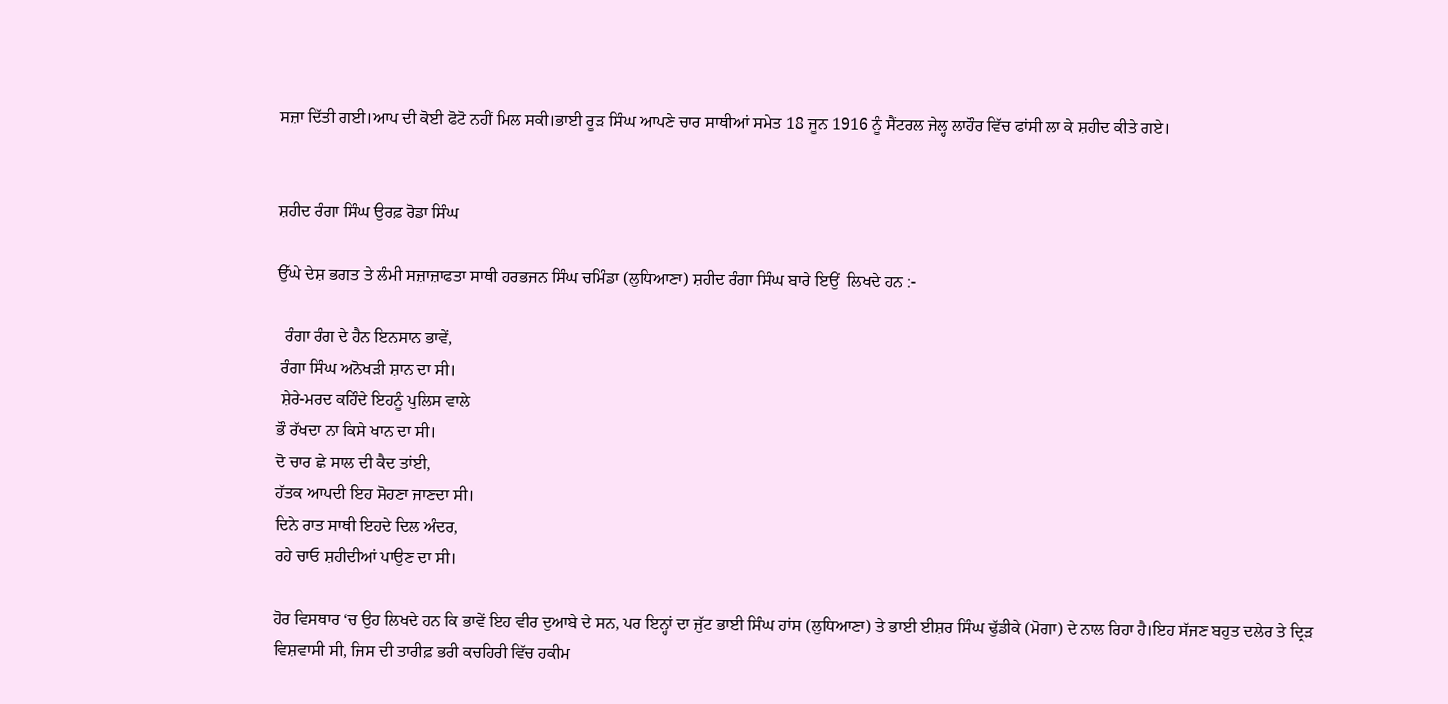ਸਜ਼ਾ ਦਿੱਤੀ ਗਈ।ਆਪ ਦੀ ਕੋਈ ਫੋਟੋ ਨਹੀਂ ਮਿਲ ਸਕੀ।ਭਾਈ ਰੂੜ ਸਿੰਘ ਆਪਣੇ ਚਾਰ ਸਾਥੀਆਂ ਸਮੇਤ 18 ਜੂਨ 1916 ਨੂੰ ਸੈਂਟਰਲ ਜੇਲ੍ਹ ਲਾਹੌਰ ਵਿੱਚ ਫਾਂਸੀ ਲਾ ਕੇ ਸ਼ਹੀਦ ਕੀਤੇ ਗਏ।


ਸ਼ਹੀਦ ਰੰਗਾ ਸਿੰਘ ਉਰਫ਼ ਰੋਡਾ ਸਿੰਘ

ਉੱਘੇ ਦੇਸ਼ ਭਗਤ ਤੇ ਲੰਮੀ ਸਜ਼ਾਜ਼ਾਫਤਾ ਸਾਥੀ ਹਰਭਜਨ ਸਿੰਘ ਚਮਿੰਡਾ (ਲੁਧਿਆਣਾ) ਸ਼ਹੀਦ ਰੰਗਾ ਸਿੰਘ ਬਾਰੇ ਇਉਂ  ਲਿਖਦੇ ਹਨ :-

  ਰੰਗਾ ਰੰਗ ਦੇ ਹੈਨ ਇਨਸਾਨ ਭਾਵੇਂ,
 ਰੰਗਾ ਸਿੰਘ ਅਨੋਖੜੀ ਸ਼ਾਨ ਦਾ ਸੀ।
 ਸ਼ੇਰੇ-ਮਰਦ ਕਹਿੰਦੇ ਇਹਨੂੰ ਪੁਲਿਸ ਵਾਲੇ
ਭੌ ਰੱਖਦਾ ਨਾ ਕਿਸੇ ਖਾਨ ਦਾ ਸੀ।
ਦੋ ਚਾਰ ਛੇ ਸਾਲ ਦੀ ਕੈਦ ਤਾਂਈ,
ਹੱਤਕ ਆਪਦੀ ਇਹ ਸੋਹਣਾ ਜਾਣਦਾ ਸੀ।
ਦਿਨੇ ਰਾਤ ਸਾਥੀ ਇਹਦੇ ਦਿਲ ਅੰਦਰ,
ਰਹੇ ਚਾਓ ਸ਼ਹੀਦੀਆਂ ਪਾਉਣ ਦਾ ਸੀ।

ਹੋਰ ਵਿਸਥਾਰ ‘ਚ ਉਹ ਲਿਖਦੇ ਹਨ ਕਿ ਭਾਵੇਂ ਇਹ ਵੀਰ ਦੁਆਬੇ ਦੇ ਸਨ, ਪਰ ਇਨ੍ਹਾਂ ਦਾ ਜੁੱਟ ਭਾਈ ਸਿੰਘ ਹਾਂਸ (ਲੁਧਿਆਣਾ) ਤੇ ਭਾਈ ਈਸ਼ਰ ਸਿੰਘ ਢੁੱਡੀਕੇ (ਮੋਗਾ) ਦੇ ਨਾਲ ਰਿਹਾ ਹੈ।ਇਹ ਸੱਜਣ ਬਹੁਤ ਦਲੇਰ ਤੇ ਦ੍ਰਿੜ ਵਿਸ਼ਵਾਸੀ ਸੀ, ਜਿਸ ਦੀ ਤਾਰੀਫ਼ ਭਰੀ ਕਚਹਿਰੀ ਵਿੱਚ ਹਕੀਮ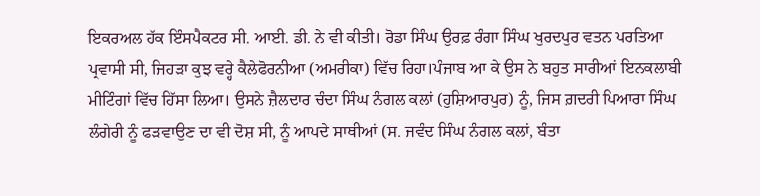ਇਕਰਅਲ ਹੱਕ ਇੰਸਪੈਕਟਰ ਸੀ. ਆਈ. ਡੀ. ਨੇ ਵੀ ਕੀਤੀ। ਰੋਡਾ ਸਿੰਘ ਉਰਫ਼ ਰੰਗਾ ਸਿੰਘ ਖੁਰਦਪੁਰ ਵਤਨ ਪਰਤਿਆ ਪ੍ਰਵਾਸੀ ਸੀ, ਜਿਹੜਾ ਕੁਝ ਵਰ੍ਹੇ ਕੈਲੇਫੋਰਨੀਆ (ਅਮਰੀਕਾ) ਵਿੱਚ ਰਿਹਾ।ਪੰਜਾਬ ਆ ਕੇ ਉਸ ਨੇ ਬਹੁਤ ਸਾਰੀਆਂ ਇਨਕਲਾਬੀ ਮੀਟਿੰਗਾਂ ਵਿੱਚ ਹਿੱਸਾ ਲਿਆ। ਉਸਨੇ ਜ਼ੈਲਦਾਰ ਚੰਦਾ ਸਿੰਘ ਨੰਗਲ ਕਲਾਂ (ਹੁਸ਼ਿਆਰਪੁਰ) ਨੂੰ, ਜਿਸ ਗ਼ਦਰੀ ਪਿਆਰਾ ਸਿੰਘ ਲੰਗੇਰੀ ਨੂੰ ਫੜਵਾਉਣ ਦਾ ਵੀ ਦੋਸ਼ ਸੀ, ਨੂੰ ਆਪਦੇ ਸਾਥੀਆਂ (ਸ. ਜਵੰਦ ਸਿੰਘ ਨੰਗਲ ਕਲਾਂ, ਬੰਤਾ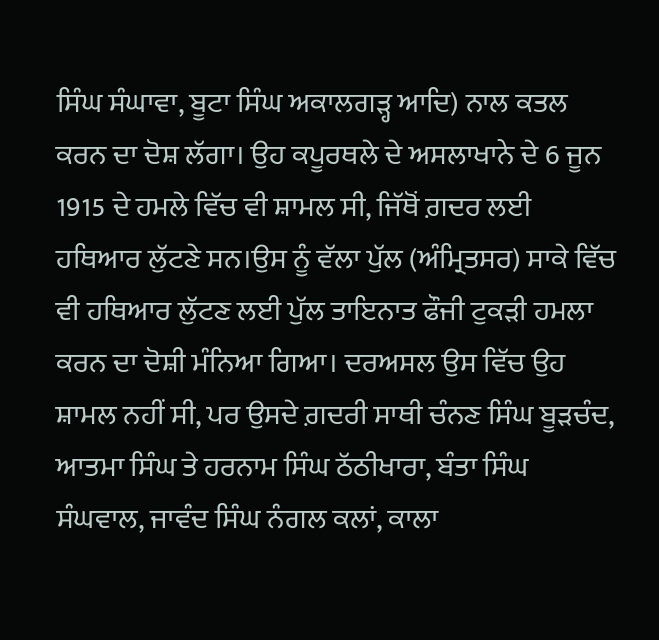ਸਿੰਘ ਸੰਘਾਵਾ, ਬੂਟਾ ਸਿੰਘ ਅਕਾਲਗੜ੍ਹ ਆਦਿ) ਨਾਲ ਕਤਲ ਕਰਨ ਦਾ ਦੋਸ਼ ਲੱਗਾ। ਉਹ ਕਪੂਰਥਲੇ ਦੇ ਅਸਲਾਖਾਨੇ ਦੇ 6 ਜੂਨ 1915 ਦੇ ਹਮਲੇ ਵਿੱਚ ਵੀ ਸ਼ਾਮਲ ਸੀ, ਜਿੱਥੋਂ ਗ਼ਦਰ ਲਈ ਹਥਿਆਰ ਲੁੱਟਣੇ ਸਨ।ਉਸ ਨੂੰ ਵੱਲਾ ਪੁੱਲ (ਅੰਮ੍ਰਿਤਸਰ) ਸਾਕੇ ਵਿੱਚ ਵੀ ਹਥਿਆਰ ਲੁੱਟਣ ਲਈ ਪੁੱਲ ਤਾਇਨਾਤ ਫੌਜੀ ਟੁਕੜੀ ਹਮਲਾ ਕਰਨ ਦਾ ਦੋਸ਼ੀ ਮੰਨਿਆ ਗਿਆ। ਦਰਅਸਲ ਉਸ ਵਿੱਚ ਉਹ ਸ਼ਾਮਲ ਨਹੀਂ ਸੀ, ਪਰ ਉਸਦੇ ਗ਼ਦਰੀ ਸਾਥੀ ਚੰਨਣ ਸਿੰਘ ਬੂੜਚੰਦ, ਆਤਮਾ ਸਿੰਘ ਤੇ ਹਰਨਾਮ ਸਿੰਘ ਠੱਠੀਖਾਰਾ, ਬੰਤਾ ਸਿੰਘ ਸੰਘਵਾਲ, ਜਾਵੰਦ ਸਿੰਘ ਨੰਗਲ ਕਲਾਂ, ਕਾਲਾ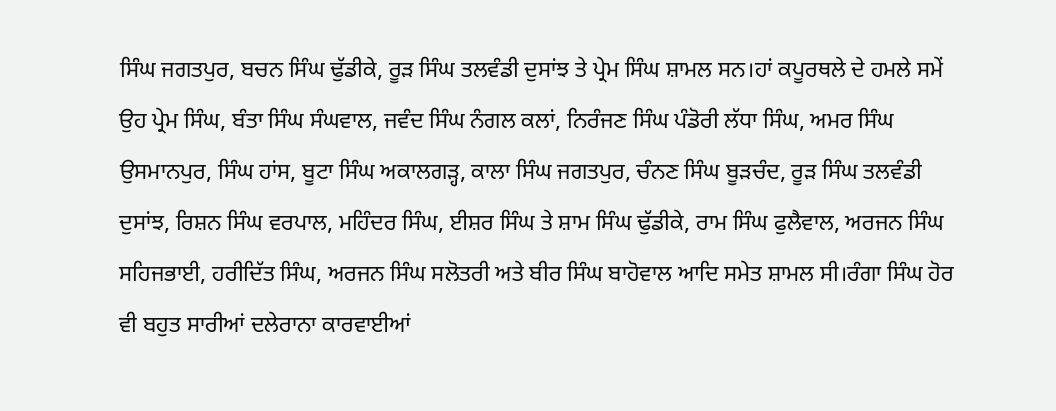ਸਿੰਘ ਜਗਤਪੁਰ, ਬਚਨ ਸਿੰਘ ਢੁੱਡੀਕੇ, ਰੂੜ ਸਿੰਘ ਤਲਵੰਡੀ ਦੁਸਾਂਝ ਤੇ ਪ੍ਰੇਮ ਸਿੰਘ ਸ਼ਾਮਲ ਸਨ।ਹਾਂ ਕਪੂਰਥਲੇ ਦੇ ਹਮਲੇ ਸਮੇਂ ਉਹ ਪ੍ਰੇਮ ਸਿੰਘ, ਬੰਤਾ ਸਿੰਘ ਸੰਘਵਾਲ, ਜਵੰਦ ਸਿੰਘ ਨੰਗਲ ਕਲਾਂ, ਨਿਰੰਜਣ ਸਿੰਘ ਪੰਡੋਰੀ ਲੱਧਾ ਸਿੰਘ, ਅਮਰ ਸਿੰਘ ਉਸਮਾਨਪੁਰ, ਸਿੰਘ ਹਾਂਸ, ਬੂਟਾ ਸਿੰਘ ਅਕਾਲਗੜ੍ਹ, ਕਾਲਾ ਸਿੰਘ ਜਗਤਪੁਰ, ਚੰਨਣ ਸਿੰਘ ਬੂੜਚੰਦ, ਰੂੜ ਸਿੰਘ ਤਲਵੰਡੀ ਦੁਸਾਂਝ, ਰਿਸ਼ਨ ਸਿੰਘ ਵਰਪਾਲ, ਮਹਿੰਦਰ ਸਿੰਘ, ਈਸ਼ਰ ਸਿੰਘ ਤੇ ਸ਼ਾਮ ਸਿੰਘ ਢੁੱਡੀਕੇ, ਰਾਮ ਸਿੰਘ ਫੁਲੈਵਾਲ, ਅਰਜਨ ਸਿੰਘ ਸਹਿਜਭਾਈ, ਹਰੀਦਿੱਤ ਸਿੰਘ, ਅਰਜਨ ਸਿੰਘ ਸਲੋਤਰੀ ਅਤੇ ਬੀਰ ਸਿੰਘ ਬਾਹੋਵਾਲ ਆਦਿ ਸਮੇਤ ਸ਼ਾਮਲ ਸੀ।ਰੰਗਾ ਸਿੰਘ ਹੋਰ ਵੀ ਬਹੁਤ ਸਾਰੀਆਂ ਦਲੇਰਾਨਾ ਕਾਰਵਾਈਆਂ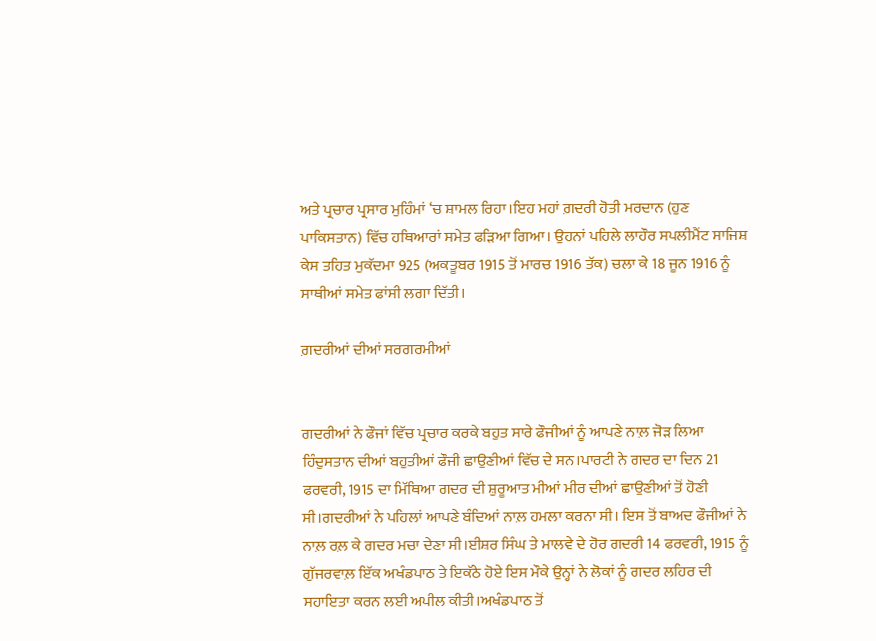ਅਤੇ ਪ੍ਰਚਾਰ ਪ੍ਰਸਾਰ ਮੁਹਿੰਮਾਂ ‘ਚ ਸ਼ਾਮਲ ਰਿਹਾ।ਇਹ ਮਹਾਂ ਗ਼ਦਰੀ ਹੋਤੀ ਮਰਦਾਨ (ਹੁਣ ਪਾਕਿਸਤਾਨ) ਵਿੱਚ ਹਥਿਆਰਾਂ ਸਮੇਤ ਫੜਿਆ ਗਿਆ। ਉਹਨਾਂ ਪਹਿਲੇ ਲਾਹੌਰ ਸਪਲੀਮੈਂਟ ਸਾਜਿਸ਼ ਕੇਸ ਤਹਿਤ ਮੁਕੱਦਮਾ 925 (ਅਕਤੂਬਰ 1915 ਤੋਂ ਮਾਰਚ 1916 ਤੱਕ) ਚਲਾ ਕੇ 18 ਜੂਨ 1916 ਨੂੰ ਸਾਥੀਆਂ ਸਮੇਤ ਫਾਂਸੀ ਲਗਾ ਦਿੱਤੀ।

ਗ਼ਦਰੀਆਂ ਦੀਆਂ ਸਰਗਰਮੀਆਂ


ਗਦਰੀਆਂ ਨੇ ਫੌਜਾਂ ਵਿੱਚ ਪ੍ਰਚਾਰ ਕਰਕੇ ਬਹੁਤ ਸਾਰੇ ਫੌਜੀਆਂ ਨੂੰ ਆਪਣੇ ਨਾਲ਼ ਜੋੜ ਲਿਆ ਹਿੰਦੁਸਤਾਨ ਦੀਆਂ ਬਹੁਤੀਆਂ ਫੌਜੀ ਛਾਉਣੀਆਂ ਵਿੱਚ ਦੇ ਸਨ।ਪਾਰਟੀ ਨੇ ਗਦਰ ਦਾ ਦਿਨ 21 ਫਰਵਰੀ, 1915 ਦਾ ਮਿੱਥਿਆ ਗਦਰ ਦੀ ਸ਼ੁਰੂਆਤ ਮੀਆਂ ਮੀਰ ਦੀਆਂ ਛਾਉਣੀਆਂ ਤੋਂ ਹੋਣੀ ਸੀ।ਗਦਰੀਆਂ ਨੇ ਪਹਿਲਾਂ ਆਪਣੇ ਬੰਦਿਆਂ ਨਾਲ਼ ਹਮਲਾ ਕਰਨਾ ਸੀ। ਇਸ ਤੋਂ ਬਾਅਦ ਫੌਜੀਆਂ ਨੇ ਨਾਲ਼ ਰਲ਼ ਕੇ ਗਦਰ ਮਚਾ ਦੇਣਾ ਸੀ।ਈਸ਼ਰ ਸਿੰਘ ਤੇ ਮਾਲਵੇ ਦੇ ਹੋਰ ਗਦਰੀ 14 ਫਰਵਰੀ, 1915 ਨੂੰ ਗੁੱਜਰਵਾਲ਼ ਇੱਕ ਅਖੰਡਪਾਠ ਤੇ ਇਕੱਠੇ ਹੋਏ ਇਸ ਮੌਕੇ ਉਨ੍ਹਾਂ ਨੇ ਲੋਕਾਂ ਨੂੰ ਗਦਰ ਲਹਿਰ ਦੀ ਸਹਾਇਤਾ ਕਰਨ ਲਈ ਅਪੀਲ ਕੀਤੀ।ਅਖੰਡਪਾਠ ਤੋਂ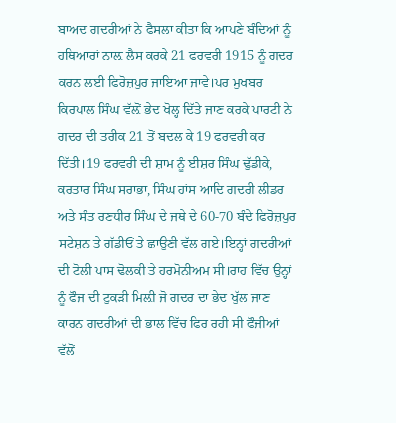ਬਾਅਦ ਗਦਰੀਆਂ ਨੇ ਫੈਸਲਾ ਕੀਤਾ ਕਿ ਆਪਣੇ ਬੰਦਿਆਂ ਨੂੰ ਹਥਿਆਰਾਂ ਨਾਲ਼ ਲੈਸ ਕਰਕੇ 21 ਫਰਵਰੀ 1915 ਨੂੰ ਗਦਰ ਕਰਨ ਲਈ ਫਿਰੋਜ਼ਪੁਰ ਜਾਇਆ ਜਾਵੇ।ਪਰ ਮੁਖਬਰ ਕਿਰਪਾਲ ਸਿੰਘ ਵੱਲ਼ੋਂ ਭੇਦ ਖੋਲ੍ਹ ਦਿੱਤੇ ਜਾਣ ਕਰਕੇ ਪਾਰਟੀ ਨੇ ਗਦਰ ਦੀ ਤਰੀਕ 21 ਤੋਂ ਬਦਲ ਕੇ 19 ਫਰਵਰੀ ਕਰ ਦਿੱਤੀ।19 ਫਰਵਰੀ ਦੀ ਸ਼ਾਮ ਨੂੰ ਈਸ਼ਰ ਸਿੰਘ ਢੁੱਡੀਕੇ, ਕਰਤਾਰ ਸਿੰਘ ਸਰਾਭਾ, ਸਿੰਘ ਹਾਂਸ ਆਦਿ ਗਦਰੀ ਲੀਡਰ ਅਤੇ ਸੰਤ ਰਣਧੀਰ ਸਿੰਘ ਦੇ ਜਥੇ ਦੇ 60-70 ਬੰਦੇ ਫਿਰੋਜ਼ਪੁਰ ਸਟੇਸ਼ਨ ਤੇ ਗੱਡੀਓਂ ਤੇ ਛਾਉਣੀ ਵੱਲ ਗਏ।ਇਨ੍ਹਾਂ ਗਦਰੀਆਂ ਦੀ ਟੋਲੀ ਪਾਸ ਢੋਲਕੀ ਤੇ ਹਰਮੋਨੀਅਮ ਸੀ।ਰਾਹ ਵਿੱਚ ਉਨ੍ਹਾਂ ਨੂੰ ਫੌਜ ਦੀ ਟੁਕੜੀ ਮਿਲ਼ੀ ਜੋ ਗਦਰ ਦਾ ਭੇਦ ਖੁੱਲ ਜਾਣ ਕਾਰਨ ਗਦਰੀਆਂ ਦੀ ਭਾਲ ਵਿੱਚ ਫਿਰ ਰਹੀ ਸੀ ਫੌਜੀਆਂ ਵੱਲੋਂ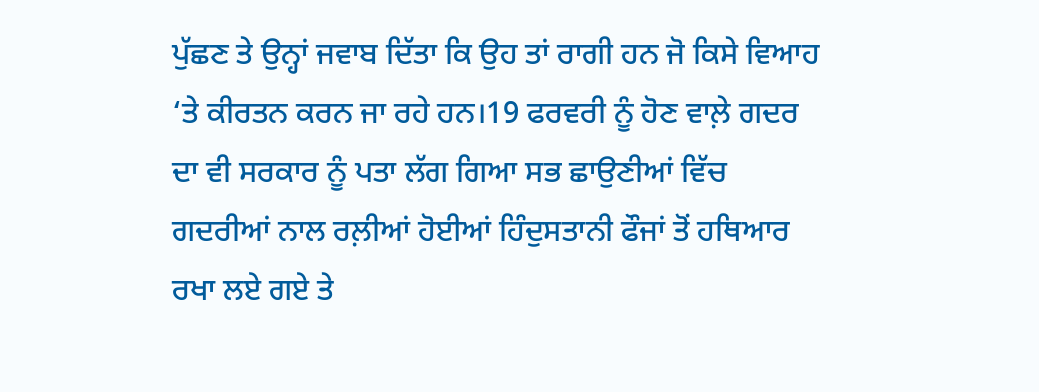ਪੁੱਛਣ ਤੇ ਉਨ੍ਹਾਂ ਜਵਾਬ ਦਿੱਤਾ ਕਿ ਉਹ ਤਾਂ ਰਾਗੀ ਹਨ ਜੋ ਕਿਸੇ ਵਿਆਹ ‘ਤੇ ਕੀਰਤਨ ਕਰਨ ਜਾ ਰਹੇ ਹਨ।19 ਫਰਵਰੀ ਨੂੰ ਹੋਣ ਵਾਲ਼ੇ ਗਦਰ ਦਾ ਵੀ ਸਰਕਾਰ ਨੂੰ ਪਤਾ ਲੱਗ ਗਿਆ ਸਭ ਛਾਉਣੀਆਂ ਵਿੱਚ ਗਦਰੀਆਂ ਨਾਲ ਰਲ਼ੀਆਂ ਹੋਈਆਂ ਹਿੰਦੁਸਤਾਨੀ ਫੌਜਾਂ ਤੋਂ ਹਥਿਆਰ ਰਖਾ ਲਏ ਗਏ ਤੇ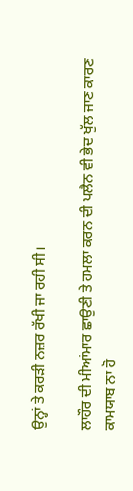ਉਨ੍ਹਾਂ ਤੇ ਕਰੜੀ ਨਜ਼ਰ ਰੱਖੀ ਜਾ ਰਹੀ ਸੀ।

ਲਾਹੌਰ ਦੀ ਮੀਆਂਮਾਰ ਛਾਉਣੀ ਤੇ ਹਮਲਾ ਕਰਨ ਦੀ ਪਲੈਨ ਵੀ ਭੇਦ ਖੁੱਲ ਜਾਣ ਕਾਰਣ ਕਾਮਯਾਬ ਨਾ ਹੋ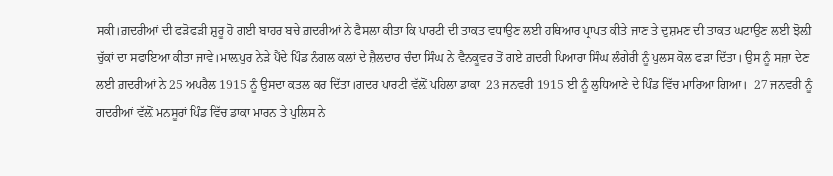ਸਕੀ।ਗ਼ਦਰੀਆਂ ਦੀ ਫੜੋਫੜੀ ਸ਼ੁਰੂ ਹੋ ਗਈ ਬਾਹਰ ਬਚੇ ਗ਼ਦਰੀਆਂ ਨੇ ਫੈਸਲਾ ਕੀਤਾ ਕਿ ਪਾਰਟੀ ਦੀ ਤਾਕਤ ਵਧਾਉਣ ਲਈ ਹਥਿਆਰ ਪ੍ਰਾਪਤ ਕੀਤੇ ਜਾਣ ਤੇ ਦੁਸ਼ਮਣ ਦੀ ਤਾਕਤ ਘਟਾਉਣ ਲਈ ਝੋਲ਼ੀ ਚੁੱਕਾਂ ਦਾ ਸਫਾਇਆ ਕੀਤਾ ਜਾਵੇ।ਮਾਲ਼ਪੁਰ ਨੇੜੇ ਪੈਂਦੇ ਪਿੰਡ ਨੰਗਲ ਕਲਾਂ ਦੇ ਜ਼ੈਲਦਾਰ ਚੰਦਾ ਸਿੰਘ ਨੇ ਵੈਨਕੂਵਰ ਤੋਂ ਗਏ ਗ਼ਦਰੀ ਪਿਆਰਾ ਸਿੰਘ ਲੰਗੇਰੀ ਨੂੰ ਪੁਲਸ ਕੋਲ ਫੜਾ ਦਿੱਤਾ। ਉਸ ਨੂੰ ਸਜ਼ਾ ਦੇਣ ਲਈ ਗ਼ਦਰੀਆਂ ਨੇ 25 ਅਪਰੈਲ 1915 ਨੂੰ ਉਸਦਾ ਕਤਲ ਕਰ ਦਿੱਤਾ।ਗਦਰ ਪਾਰਟੀ ਵੱਲ਼ੋਂ ਪਹਿਲਾ ਡਾਕਾ  23 ਜਨਵਰੀ 1915 ਈ ਨੂੰ ਲੁਧਿਆਣੇ ਦੇ ਪਿੰਡ ਵਿੱਚ ਮਾਰਿਆ ਗਿਆ।  27 ਜਨਵਰੀ ਨੂੰ ਗਦਰੀਆਂ ਵੱਲ਼ੋਂ ਮਨਸੂਰਾਂ ਪਿੰਡ ਵਿੱਚ ਡਾਕਾ ਮਾਰਨ ਤੇ ਪੁਲਿਸ ਨੇ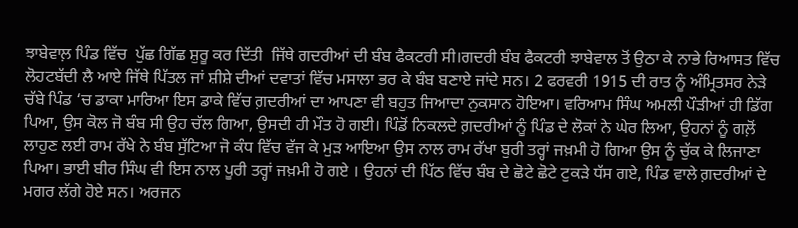ਝਾਬੇਵਾਲ਼ ਪਿੰਡ ਵਿੱਚ  ਪੁੱਛ ਗਿੱਛ ਸ਼ੁਰੂ ਕਰ ਦਿੱਤੀ  ਜਿੱਥੇ ਗਦਰੀਆਂ ਦੀ ਬੰਬ ਫੈਕਟਰੀ ਸੀ।ਗਦਰੀ ਬੰਬ ਫੈਕਟਰੀ ਝਾਬੇਵਾਲ ਤੋਂ ਉਠਾ ਕੇ ਨਾਭੇ ਰਿਆਸਤ ਵਿੱਚ ਲੋਹਟਬੱਦੀ ਲੈ ਆਏ ਜਿੱਥੇ ਪਿੱਤਲ ਜਾਂ ਸ਼ੀਸ਼ੇ ਦੀਆਂ ਦਵਾਤਾਂ ਵਿੱਚ ਮਸਾਲਾ ਭਰ ਕੇ ਬੰਬ ਬਣਾਏ ਜਾਂਦੇ ਸਨ। 2 ਫਰਵਰੀ 1915 ਦੀ ਰਾਤ ਨੂੰ ਅੰਮ੍ਰਿਤਸਰ ਨੇੜੇ ਚੱਬੇ ਪਿੰਡ ‘ਚ ਡਾਕਾ ਮਾਰਿਆ ਇਸ ਡਾਕੇ ਵਿੱਚ ਗ਼ਦਰੀਆਂ ਦਾ ਆਪਣਾ ਵੀ ਬਹੁਤ ਜਿਆਦਾ ਨੁਕਸਾਨ ਹੋਇਆ। ਵਰਿਆਮ ਸਿੰਘ ਅਮਲੀ ਪੌੜੀਆਂ ਹੀ ਡਿੱਗ ਪਿਆ, ਉਸ ਕੋਲ ਜੋ ਬੰਬ ਸੀ ਉਹ ਚੱਲ ਗਿਆ, ਉਸਦੀ ਹੀ ਮੌਤ ਹੋ ਗਈ। ਪਿੰਡੋਂ ਨਿਕਲਦੇ ਗ਼ਦਰੀਆਂ ਨੂੰ ਪਿੰਡ ਦੇ ਲੋਕਾਂ ਨੇ ਘੇਰ ਲਿਆ, ਉਹਨਾਂ ਨੂੰ ਗਲ਼ੋਂ ਲਾਹੁਣ ਲਈ ਰਾਮ ਰੱਖੇ ਨੇ ਬੰਬ ਸੁੱਟਿਆ ਜੋ ਕੰਧ ਵਿੱਚ ਵੱਜ ਕੇ ਮੁੜ ਆਇਆ ਉਸ ਨਾਲ ਰਾਮ ਰੱਖਾ ਬੁਰੀ ਤਰ੍ਹਾਂ ਜਖ਼ਮੀ ਹੋ ਗਿਆ ਉਸ ਨੂੰ ਚੁੱਕ ਕੇ ਲਿਜਾਣਾ ਪਿਆ। ਭਾਈ ਬੀਰ ਸਿੰਘ ਵੀ ਇਸ ਨਾਲ ਪੂਰੀ ਤਰ੍ਹਾਂ ਜਖ਼ਮੀ ਹੋ ਗਏ । ਉਹਨਾਂ ਦੀ ਪਿੱਠ ਵਿੱਚ ਬੰਬ ਦੇ ਛੋਟੇ ਛੋਟੇ ਟੁਕੜੇ ਧੱਸ ਗਏ, ਪਿੰਡ ਵਾਲੇ ਗ਼ਦਰੀਆਂ ਦੇ ਮਗਰ ਲੱਗੇ ਹੋਏ ਸਨ। ਅਰਜਨ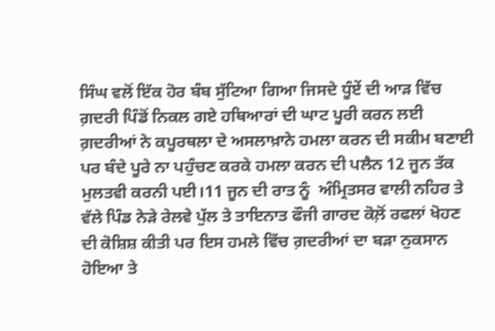ਸਿੰਘ ਵਲੋਂ ਇੱਕ ਹੋਰ ਬੰਬ ਸੁੱਟਿਆ ਗਿਆ ਜਿਸਦੇ ਧੂੰਏਂ ਦੀ ਆੜ ਵਿੱਚ ਗ਼ਦਰੀ ਪਿੰਡੋਂ ਨਿਕਲ ਗਏ ਹਥਿਆਰਾਂ ਦੀ ਘਾਟ ਪੂਰੀ ਕਰਨ ਲਈ ਗ਼ਦਰੀਆਂ ਨੇ ਕਪੂਰਥਲਾ ਦੇ ਅਸਲਾਖ਼ਾਨੇ ਹਮਲਾ ਕਰਨ ਦੀ ਸਕੀਮ ਬਣਾਈ ਪਰ ਬੰਦੇ ਪੂਰੇ ਨਾ ਪਹੁੰਚਣ ਕਰਕੇ ਹਮਲਾ ਕਰਨ ਦੀ ਪਲੈਨ 12 ਜੂਨ ਤੱਕ ਮੁਲਤਵੀ ਕਰਨੀ ਪਈ।11 ਜੂਨ ਦੀ ਰਾਤ ਨੂੰ  ਅੰਮ੍ਰਿਤਸਰ ਵਾਲੀ ਨਹਿਰ ਤੇ ਵੱਲੇ ਪਿੰਡ ਨੇੜੇ ਰੇਲਵੇ ਪੁੱਲ ਤੇ ਤਾਇਨਾਤ ਫੌਜੀ ਗਾਰਦ ਕੋਲ਼ੋਂ ਰਫਲਾਂ ਖੋਹਣ ਦੀ ਕੋਸ਼ਿਸ਼ ਕੀਤੀ ਪਰ ਇਸ ਹਮਲੇ ਵਿੱਚ ਗ਼ਦਰੀਆਂ ਦਾ ਬੜਾ ਨੁਕਸਾਨ ਹੋਇਆ ਤੇ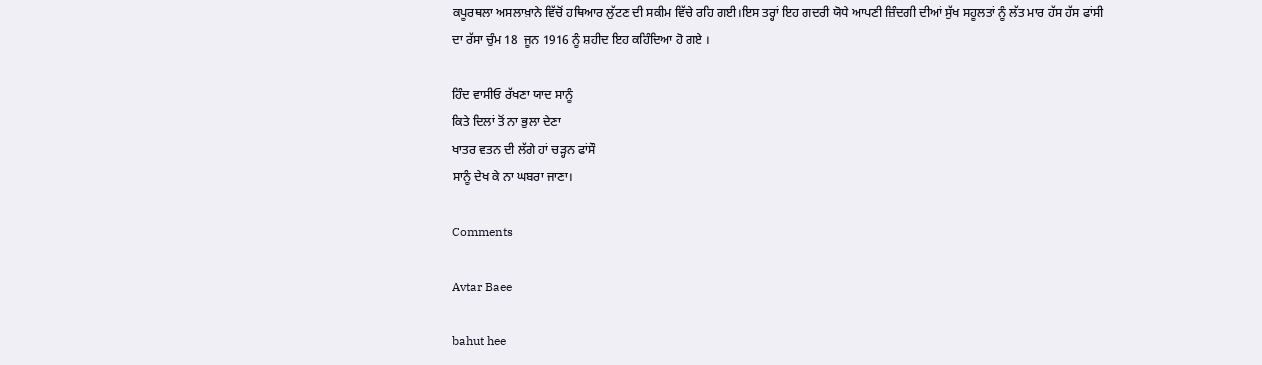ਕਪੂਰਥਲਾ ਅਸਲਾਖ਼ਾਨੇ ਵਿੱਚੋਂ ਹਥਿਆਰ ਲੁੱਟਣ ਦੀ ਸਕੀਮ ਵਿੱਚੇ ਰਹਿ ਗਈ।ਇਸ ਤਰ੍ਹਾਂ ਇਹ ਗਦਰੀ ਯੋਧੇ ਆਪਣੀ ਜ਼ਿੰਦਗੀ ਦੀਆਂ ਸੁੱਖ ਸਹੂਲਤਾਂ ਨੂੰ ਲੱਤ ਮਾਰ ਹੱਸ ਹੱਸ ਫਾਂਸੀ ਦਾ ਰੱਸਾ ਚੁੰਮ 18  ਜੂਨ 1916 ਨੂੰ ਸ਼ਹੀਦ ਇਹ ਕਹਿੰਦਿਆ ਹੋ ਗਏ ।

ਹਿੰਦ ਵਾਸੀਓ ਰੱਖਣਾ ਯਾਦ ਸਾਨੂੰ
ਕਿਤੇ ਦਿਲਾਂ ਤੋਂ ਨਾ ਭੁਲਾ ਦੇਣਾ
ਖਾਤਰ ਵਤਨ ਦੀ ਲੱਗੇ ਹਾਂ ਚੜ੍ਹਨ ਫਾਂਸੌ
ਸਾਨੂੰ ਦੇਖ ਕੇ ਨਾ ਘਬਰਾ ਜਾਣਾ।

Comments

Avtar Baee

bahut hee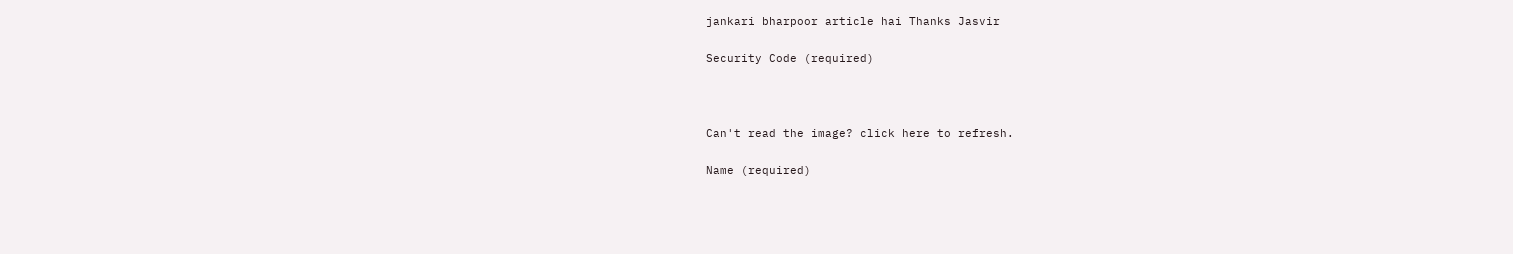jankari bharpoor article hai Thanks Jasvir

Security Code (required)



Can't read the image? click here to refresh.

Name (required)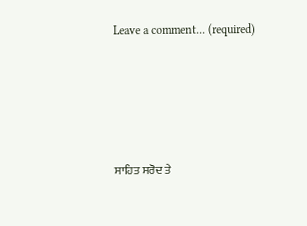Leave a comment... (required)





ਸਾਹਿਤ ਸਰੋਦ ਤੇ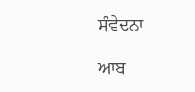ਸੰਵੇਦਨਾ

ਆਬ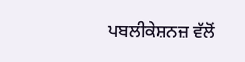ਪਬਲੀਕੇਸ਼ਨਜ਼ ਵੱਲੋਂ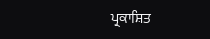ਪ੍ਰਕਾਸ਼ਿਤ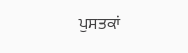ਪੁਸਤਕਾਂ